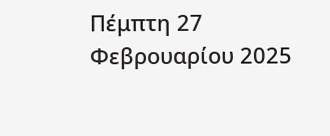Πέμπτη 27 Φεβρουαρίου 2025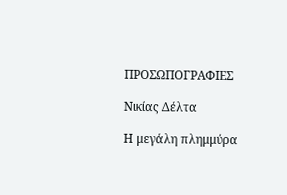ΠΡΟΣΩΠΟΓΡΑΦΙΕΣ

Νικίας Δέλτα

Η μεγάλη πλημμύρα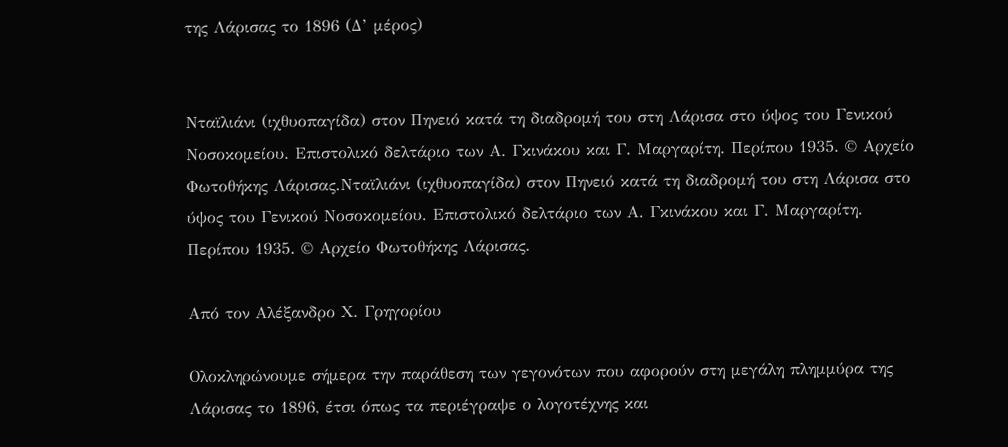της Λάρισας το 1896 (Δ’ μέρος)


Νταϊλιάνι (ιχθυοπαγίδα) στον Πηνειό κατά τη διαδρομή του στη Λάρισα στο ύψος του Γενικού Νοσοκομείου. Επιστολικό δελτάριο των Α. Γκινάκου και Γ. Μαργαρίτη. Περίπου 1935. © Αρχείο Φωτοθήκης Λάρισας.Νταϊλιάνι (ιχθυοπαγίδα) στον Πηνειό κατά τη διαδρομή του στη Λάρισα στο ύψος του Γενικού Νοσοκομείου. Επιστολικό δελτάριο των Α. Γκινάκου και Γ. Μαργαρίτη. Περίπου 1935. © Αρχείο Φωτοθήκης Λάρισας.

Από τον Αλέξανδρο Χ. Γρηγορίου

Ολοκληρώνουμε σήμερα την παράθεση των γεγονότων που αφορούν στη μεγάλη πλημμύρα της Λάρισας το 1896, έτσι όπως τα περιέγραψε ο λογοτέχνης και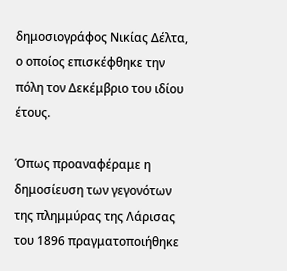δημοσιογράφος Νικίας Δέλτα, ο οποίος επισκέφθηκε την πόλη τον Δεκέμβριο του ιδίου έτους.

Όπως προαναφέραμε η δημοσίευση των γεγονότων της πλημμύρας της Λάρισας του 1896 πραγματοποιήθηκε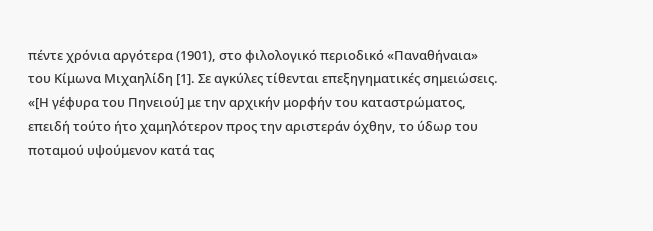πέντε χρόνια αργότερα (1901), στο φιλολογικό περιοδικό «Παναθήναια» του Κίμωνα Μιχαηλίδη [1]. Σε αγκύλες τίθενται επεξηγηματικές σημειώσεις.
«[Η γέφυρα του Πηνειού] με την αρχικήν μορφήν του καταστρώματος, επειδή τούτο ήτο χαμηλότερον προς την αριστεράν όχθην, το ύδωρ του ποταμού υψούμενον κατά τας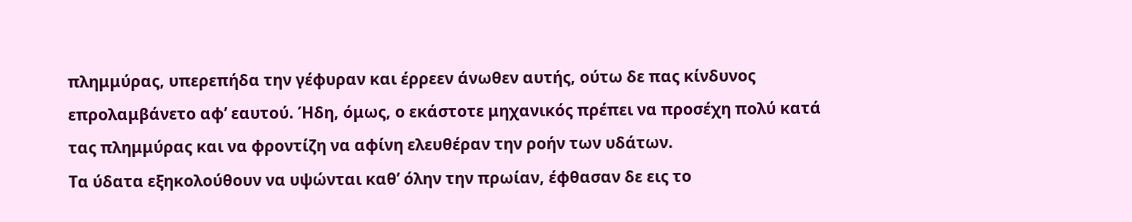πλημμύρας, υπερεπήδα την γέφυραν και έρρεεν άνωθεν αυτής, ούτω δε πας κίνδυνος επρολαμβάνετο αφ’ εαυτού. Ήδη, όμως, ο εκάστοτε μηχανικός πρέπει να προσέχη πολύ κατά τας πλημμύρας και να φροντίζη να αφίνη ελευθέραν την ροήν των υδάτων.
Τα ύδατα εξηκολούθουν να υψώνται καθ’ όλην την πρωίαν, έφθασαν δε εις το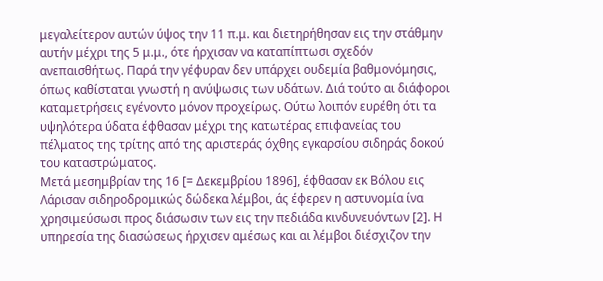μεγαλείτερον αυτών ύψος την 11 π.μ. και διετηρήθησαν εις την στάθμην αυτήν μέχρι της 5 μ.μ., ότε ήρχισαν να καταπίπτωσι σχεδόν ανεπαισθήτως. Παρά την γέφυραν δεν υπάρχει ουδεμία βαθμονόμησις, όπως καθίσταται γνωστή η ανύψωσις των υδάτων. Διά τούτο αι διάφοροι καταμετρήσεις εγένοντο μόνον προχείρως. Ούτω λοιπόν ευρέθη ότι τα υψηλότερα ύδατα έφθασαν μέχρι της κατωτέρας επιφανείας του πέλματος της τρίτης από της αριστεράς όχθης εγκαρσίου σιδηράς δοκού του καταστρώματος.
Μετά μεσημβρίαν της 16 [= Δεκεμβρίου 1896], έφθασαν εκ Βόλου εις Λάρισαν σιδηροδρομικώς δώδεκα λέμβοι, άς έφερεν η αστυνομία ίνα χρησιμεύσωσι προς διάσωσιν των εις την πεδιάδα κινδυνευόντων [2]. Η υπηρεσία της διασώσεως ήρχισεν αμέσως και αι λέμβοι διέσχιζον την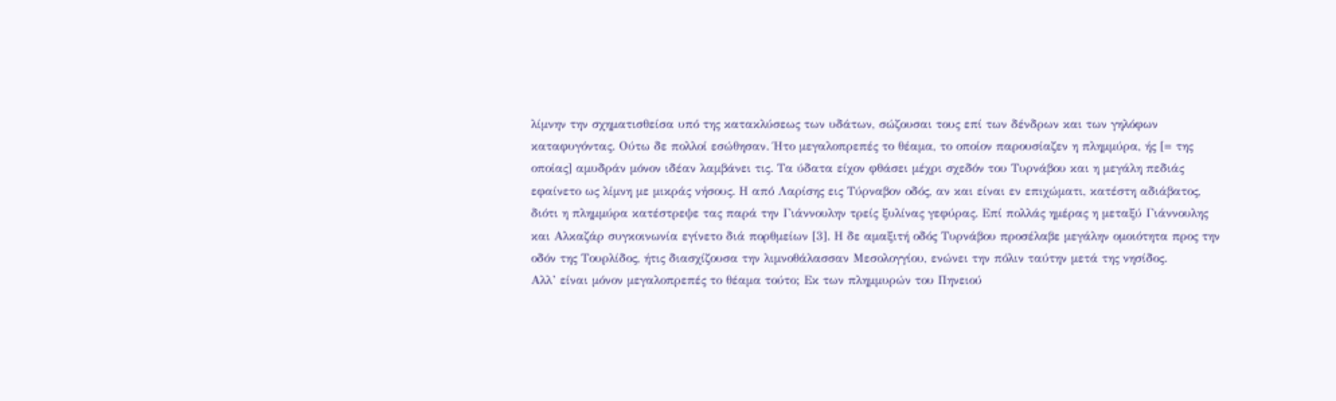λίμνην την σχηματισθείσα υπό της κατακλύσεως των υδάτων, σώζουσαι τους επί των δένδρων και των γηλόφων καταφυγόντας. Ούτω δε πολλοί εσώθησαν. Ήτο μεγαλοπρεπές το θέαμα, το οποίον παρουσίαζεν η πλημμύρα, ής [= της οποίας] αμυδράν μόνον ιδέαν λαμβάνει τις. Τα ύδατα είχον φθάσει μέχρι σχεδόν του Τυρνάβου και η μεγάλη πεδιάς εφαίνετο ως λίμνη με μικράς νήσους. Η από Λαρίσης εις Τύρναβον οδός, αν και είναι εν επιχώματι, κατέστη αδιάβατος, διότι η πλημμύρα κατέστρεψε τας παρά την Γιάννουλην τρείς ξυλίνας γεφύρας. Επί πολλάς ημέρας η μεταξύ Γιάννουλης και Αλκαζάρ συγκοινωνία εγίνετο διά πορθμείων [3]. Η δε αμαξιτή οδός Τυρνάβου προσέλαβε μεγάλην ομοιότητα προς την οδόν της Τουρλίδος, ήτις διασχίζουσα την λιμνοθάλασσαν Μεσολογγίου, ενώνει την πόλιν ταύτην μετά της νησίδος.
Αλλ’ είναι μόνον μεγαλοπρεπές το θέαμα τούτο; Εκ των πλημμυρών του Πηνειού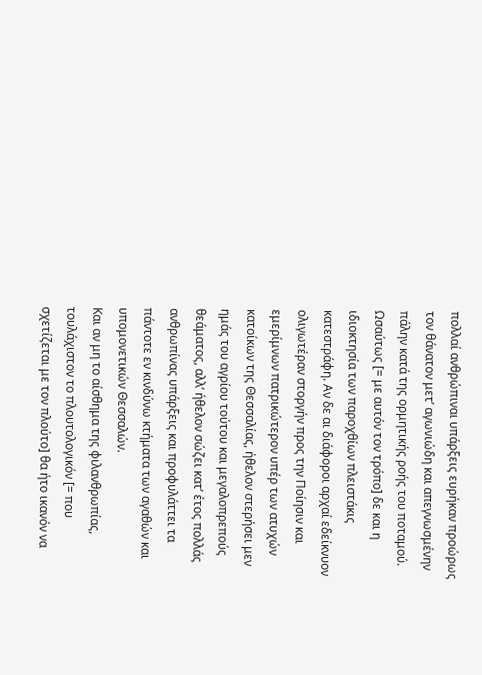πολλαί ανθρώπιναι υπάρξεις ευρήκαν προώρως τον θάνατον μετ’ αγωνιώδη και απεγνωσμένην πάλην κατά της ορμητικής ροής του ποταμού. Ωσαύτως [= με αυτόν τον τρόπο] δε και η ιδιοκτησία των παροχθίων πλειστάκις κατεστράφη. Αν δε αι διάφοροι αρχαί εδείκνυον ολιγωτέραν στοργήν προς την Ποίησιν και εμερίμνων πατρικώτερον υπέρ των ατυχών κατοίκων της Θεσσαλίας, ήθελον στερήσει μεν ημάς του αγρίου τούτου και μεγαλοπρεπούς θεάματος, αλλ’ ήθελον σώζει κατ’ έτος πολλάς ανθρωπίνας υπάρξεις και προφυλάττει τα πάντοτε εν κινδύνω κτήματα των αγαθών και υπομονετικών Θεσσαλών.
Και αν μη το αίσθημα της φιλανθρωπίας, τουλάχιστον το πλουτολογικόν [= που σχετίζεται με τον πλούτο] θα ήτο ικανόν να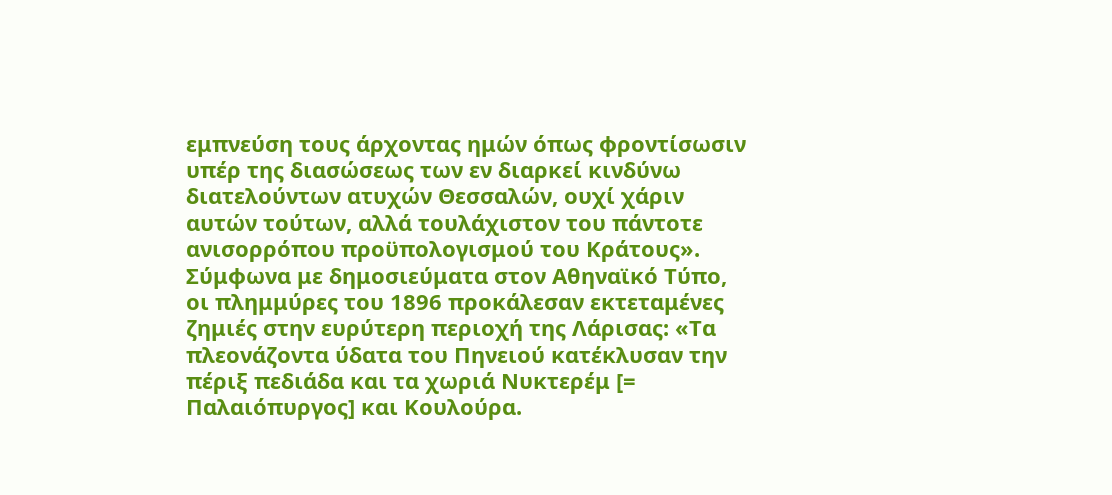εμπνεύση τους άρχοντας ημών όπως φροντίσωσιν υπέρ της διασώσεως των εν διαρκεί κινδύνω διατελούντων ατυχών Θεσσαλών, ουχί χάριν αυτών τούτων, αλλά τουλάχιστον του πάντοτε ανισορρόπου προϋπολογισμού του Κράτους».
Σύμφωνα με δημοσιεύματα στον Αθηναϊκό Τύπο, οι πλημμύρες του 1896 προκάλεσαν εκτεταμένες ζημιές στην ευρύτερη περιοχή της Λάρισας: «Τα πλεονάζοντα ύδατα του Πηνειού κατέκλυσαν την πέριξ πεδιάδα και τα χωριά Νυκτερέμ [= Παλαιόπυργος] και Κουλούρα.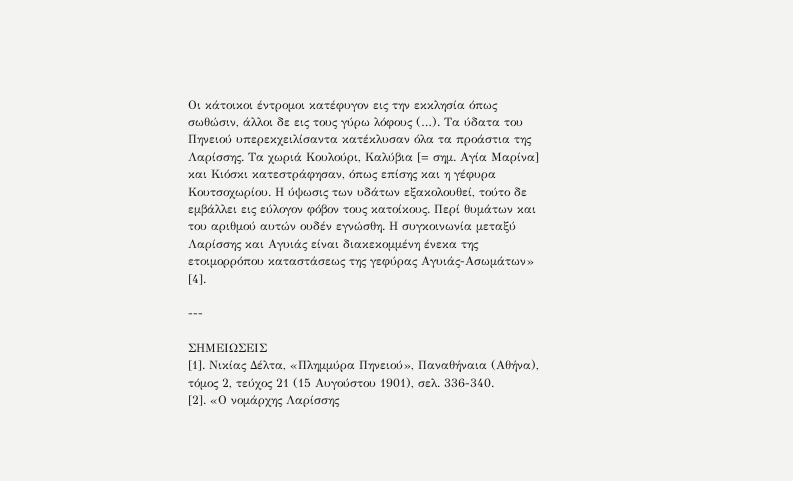Οι κάτοικοι έντρομοι κατέφυγον εις την εκκλησία όπως σωθώσιν, άλλοι δε εις τους γύρω λόφους (…). Τα ύδατα του Πηνειού υπερεκχειλίσαντα κατέκλυσαν όλα τα προάστια της Λαρίσσης. Τα χωριά Κουλούρι, Καλύβια [= σημ. Αγία Μαρίνα] και Κιόσκι κατεστράφησαν, όπως επίσης και η γέφυρα Κουτσοχωρίου. Η ύψωσις των υδάτων εξακολουθεί, τούτο δε εμβάλλει εις εύλογον φόβον τους κατοίκους. Περί θυμάτων και του αριθμού αυτών ουδέν εγνώσθη. Η συγκοινωνία μεταξύ Λαρίσσης και Αγυιάς είναι διακεκομμένη ένεκα της ετοιμορρόπου καταστάσεως της γεφύρας Αγυιάς-Ασωμάτων» [4].

---

ΣΗΜΕΙΩΣΕΙΣ
[1]. Νικίας Δέλτα, «Πλημμύρα Πηνειού», Παναθήναια (Αθήνα), τόμος 2, τεύχος 21 (15 Αυγούστου 1901), σελ. 336-340.
[2]. «Ο νομάρχης Λαρίσσης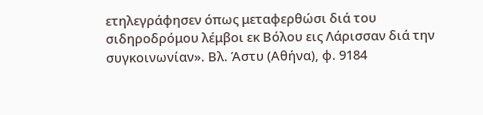ετηλεγράφησεν όπως μεταφερθώσι διά του σιδηροδρόμου λέμβοι εκ Βόλου εις Λάρισσαν διά την συγκοινωνίαν». Βλ. Άστυ (Αθήνα), φ. 9184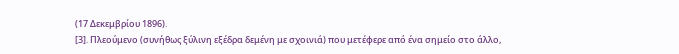(17 Δεκεμβρίου 1896).
[3]. Πλεούμενο (συνήθως ξύλινη εξέδρα δεμένη με σχοινιά) που μετέφερε από ένα σημείο στο άλλο,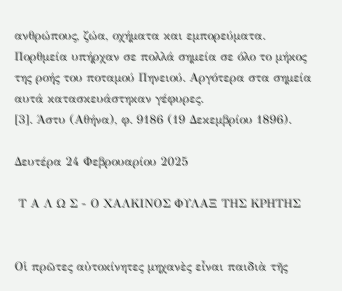ανθρώπους, ζώα, οχήματα και εμπορεύματα. Πορθμεία υπήρχαν σε πολλά σημεία σε όλο το μήκος της ροής του ποταμού Πηνειού. Αργότερα στα σημεία αυτά κατασκευάστηκαν γέφυρες.
[3]. Άστυ (Αθήνα), φ. 9186 (19 Δεκεμβρίου 1896).

Δευτέρα 24 Φεβρουαρίου 2025

 Τ Α Λ Ω Σ - Ο ΧΑΛΚΙΝΟΣ ΦΥΛΑΞ ΤΗΣ ΚΡΗΤΗΣ


Οἱ πρῶτες αὐτοκίνητες μηχανὲς εἶναι παιδιὰ τῆς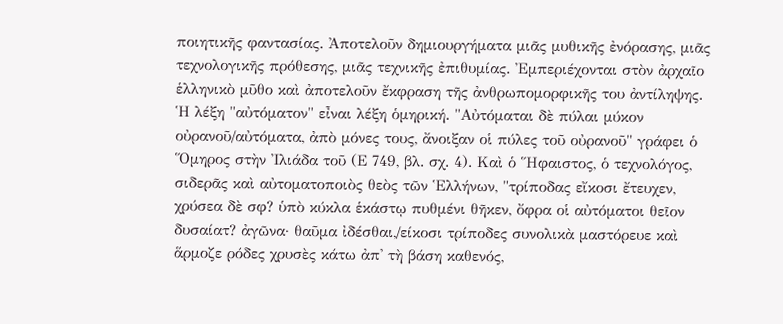ποιητικῆς φαντασίας. Ἀποτελοῦν δημιουργήματα μιᾶς μυθικῆς ἐνόρασης, μιᾶς τεχνολογικῆς πρόθεσης, μιᾶς τεχνικῆς ἐπιθυμίας. Ἐμπεριέχονται στὸν ἀρχαῖο ἑλληνικὸ μῦθο καὶ ἀποτελοῦν ἔκφραση τῆς ἀνθρωπομορφικῆς του ἀντίληψης.
Ἡ λέξη "αὐτόματον" εἶναι λέξη ὁμηρική. "Αὐτόμαται δὲ πύλαι μύκον οὐρανοῦ/αὐτόματα, ἀπὸ μόνες τους, ἄνοιξαν οἱ πύλες τοῦ οὐρανοῦ" γράφει ὁ Ὅμηρος στὴν Ἰλιάδα τοῦ (Ε 749, βλ. σχ. 4). Καὶ ὁ Ἥφαιστος, ὁ τεχνολόγος, σιδερᾶς καὶ αὐτοματοποιὸς θεὸς τῶν Ἑλλήνων, "τρίποδας εἴκοσι ἔτευχεν, χρύσεα δὲ σφ? ὑπὸ κύκλα ἑκάστῳ πυθμένι θῆκεν, ὄφρα οἱ αὐτόματοι θεῖον δυσαίατ? ἀγῶνα· θαῦμα ἰδέσθαι,/είκοσι τρίποδες συνολικὰ μαστόρευε καὶ ἅρμοζε ρόδες χρυσὲς κάτω ἀπ' τὴ βάση καθενός,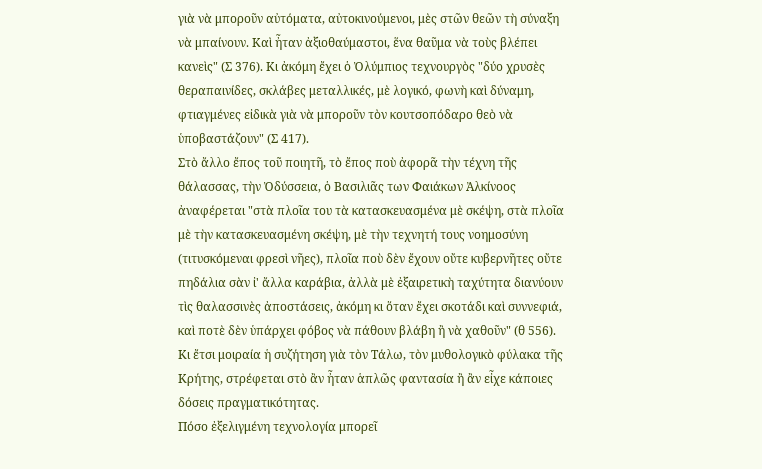γιὰ νὰ μποροῦν αὐτόματα, αὐτοκινούμενοι, μὲς στῶν θεῶν τὴ σύναξη νὰ μπαίνουν. Καὶ ἦταν ἀξιοθαύμαστοι, ἕνα θαῦμα νὰ τοὺς βλέπει κανεὶς" (Σ 376). Κι ἀκόμη ἔχει ὁ Ὀλύμπιος τεχνουργὸς "δύο χρυσὲς θεραπαινίδες, σκλάβες μεταλλικές, μὲ λογικό, φωνὴ καὶ δύναμη, φτιαγμένες εἰδικὰ γιὰ νὰ μποροῦν τὸν κουτσοπόδαρο θεὸ νὰ ὑποβαστάζουν" (Σ 417).
Στὸ ἄλλο ἔπος τοῦ ποιητῆ, τὸ ἔπος ποὺ ἀφορᾶ τὴν τέχνη τῆς θάλασσας, τὴν Ὀδύσσεια, ὁ Βασιλιᾶς των Φαιάκων Ἀλκίνοος ἀναφέρεται "στὰ πλοῖα του τὰ κατασκευασμένα μὲ σκέψη, στὰ πλοῖα μὲ τὴν κατασκευασμένη σκέψη, μὲ τὴν τεχνητή τους νοημοσύνη (τιτυσκόμεναι φρεσὶ νῆες), πλοῖα ποὺ δὲν ἔχουν οὔτε κυβερνῆτες οὔτε πηδάλια σὰν ἰ' ἄλλα καράβια, ἀλλὰ μὲ ἐξαιρετικὴ ταχύτητα διανύουν τὶς θαλασσινὲς ἀποστάσεις, ἀκόμη κι ὅταν ἔχει σκοτάδι καὶ συννεφιά, καὶ ποτὲ δὲν ὑπάρχει φόβος νὰ πάθουν βλάβη ἢ νὰ χαθοῦν" (θ 556).
Κι ἔτσι μοιραία ἡ συζήτηση γιὰ τὸν Τάλω, τὸν μυθολογικὸ φύλακα τῆς Κρήτης, στρέφεται στὸ ἂν ἦταν ἁπλῶς φαντασία ἢ ἂν εἶχε κάποιες δόσεις πραγματικότητας.
Πόσο ἐξελιγμένη τεχνολογία μπορεῖ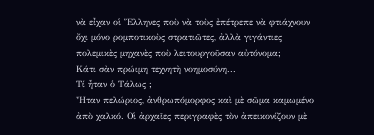νὰ εἶχαν οἱ Ἕλληνες ποὺ νὰ τοὺς ἐπέτρεπε νὰ φτιάχνουν ὄχι μόνο ρομποτικοὺς στρατιῶτες, ἀλλὰ γιγάντιες πολεμικὲς μηχανὲς ποὺ λειτουργοῦσαν αὐτόνομα;
Κάτι σὰν πρώιμη τεχνητὴ νοημοσύνη...
Τί ἦταν ὁ Τάλως ;
Ἦταν πελώριος, ἀνθρωπόμορφος καὶ μὲ σῶμα καμωμένο ἀπὸ χαλκό. Οἱ ἀρχαῖες περιγραφὲς τὸν ἀπεικονίζουν μὲ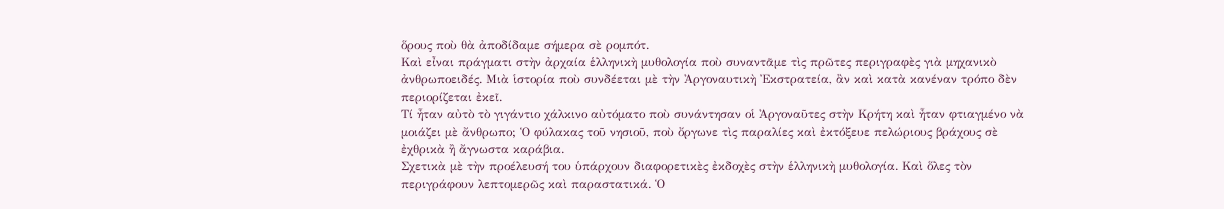ὅρους ποὺ θὰ ἀποδίδαμε σήμερα σὲ ρομπότ.
Καὶ εἶναι πράγματι στὴν ἀρχαία ἑλληνικὴ μυθολογία ποὺ συναντᾶμε τὶς πρῶτες περιγραφὲς γιὰ μηχανικὸ ἀνθρωποειδές. Μιὰ ἱστορία ποὺ συνδέεται μὲ τὴν Ἀργοναυτικὴ Ἐκστρατεία, ἂν καὶ κατὰ κανέναν τρόπο δὲν περιορίζεται ἐκεῖ.
Τί ἦταν αὐτὸ τὸ γιγάντιο χάλκινο αὐτόματο ποὺ συνάντησαν οἱ Ἀργοναῦτες στὴν Κρήτη καὶ ἦταν φτιαγμένο νὰ μοιάζει μὲ ἄνθρωπο; Ὁ φύλακας τοῦ νησιοῦ, ποὺ ὄργωνε τὶς παραλίες καὶ ἐκτόξευε πελώριους βράχους σὲ ἐχθρικὰ ἢ ἄγνωστα καράβια.
Σχετικὰ μὲ τὴν προέλευσή του ὑπάρχουν διαφορετικὲς ἐκδοχὲς στὴν ἑλληνικὴ μυθολογία. Καὶ ὅλες τὸν περιγράφουν λεπτομερῶς καὶ παραστατικά. Ὁ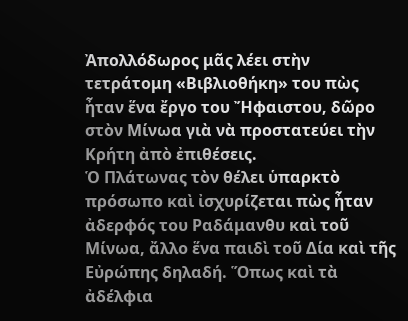Ἀπολλόδωρος μᾶς λέει στὴν τετράτομη «Βιβλιοθήκη» του πὼς ἦταν ἕνα ἔργο του Ἤφαιστου, δῶρο στὸν Μίνωα γιὰ νὰ προστατεύει τὴν Κρήτη ἀπὸ ἐπιθέσεις.
Ὁ Πλάτωνας τὸν θέλει ὑπαρκτὸ πρόσωπο καὶ ἰσχυρίζεται πὼς ἦταν ἀδερφός του Ραδάμανθυ καὶ τοῦ Μίνωα, ἄλλο ἕνα παιδὶ τοῦ Δία καὶ τῆς Εὐρώπης δηλαδή. Ὅπως καὶ τὰ ἀδέλφια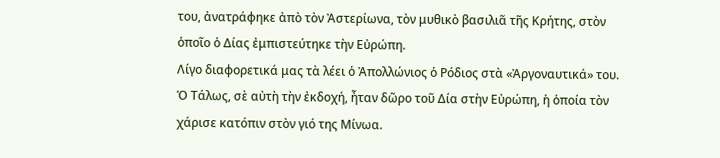του, ἀνατράφηκε ἀπὸ τὸν Ἀστερίωνα, τὸν μυθικὸ βασιλιᾶ τῆς Κρήτης, στὸν ὁποῖο ὁ Δίας ἐμπιστεύτηκε τὴν Εὐρώπη.
Λίγο διαφορετικά μας τὰ λέει ὁ Ἀπολλώνιος ὁ Ρόδιος στὰ «Ἀργοναυτικά» του. Ὁ Τάλως, σὲ αὐτὴ τὴν ἐκδοχή, ἦταν δῶρο τοῦ Δία στὴν Εὐρώπη, ἡ ὁποία τὸν χάρισε κατόπιν στὸν γιό της Μίνωα.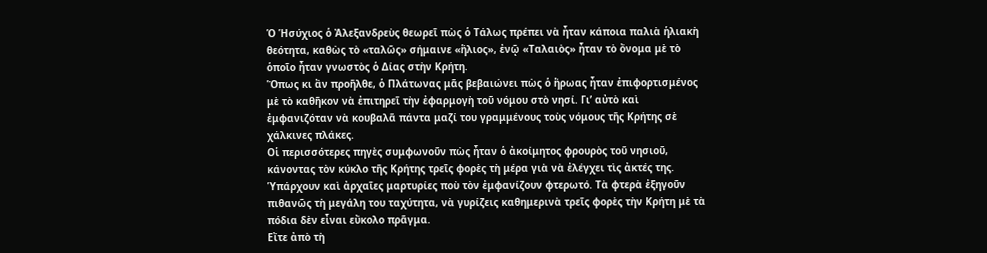Ὁ Ἡσύχιος ὁ Ἀλεξανδρεὺς θεωρεῖ πὼς ὁ Τάλως πρέπει νὰ ἦταν κάποια παλιὰ ἡλιακὴ θεότητα, καθὼς τὸ «ταλῶς» σήμαινε «ἥλιος», ἐνῷ «Ταλαιὸς» ἦταν τὸ ὄνομα μὲ τὸ ὁποῖο ἦταν γνωστὸς ὁ Δίας στὴν Κρήτη.
Ὅπως κι ἂν προῆλθε, ὁ Πλάτωνας μᾶς βεβαιώνει πὼς ὁ ἥρωας ἦταν ἐπιφορτισμένος μὲ τὸ καθῆκον νὰ ἐπιτηρεῖ τὴν ἐφαρμογὴ τοῦ νόμου στὸ νησί. Γι’ αὐτὸ καὶ ἐμφανιζόταν νὰ κουβαλᾶ πάντα μαζί του γραμμένους τοὺς νόμους τῆς Κρήτης σὲ χάλκινες πλάκες.
Οἱ περισσότερες πηγὲς συμφωνοῦν πὼς ἦταν ὁ ἀκοίμητος φρουρὸς τοῦ νησιοῦ, κάνοντας τὸν κύκλο τῆς Κρήτης τρεῖς φορὲς τὴ μέρα γιὰ νὰ ἐλέγχει τὶς ἀκτές της. Ὑπάρχουν καὶ ἀρχαῖες μαρτυρίες ποὺ τὸν ἐμφανίζουν φτερωτό. Τὰ φτερὰ ἐξηγοῦν πιθανῶς τὴ μεγάλη του ταχύτητα, νὰ γυρίζεις καθημερινὰ τρεῖς φορὲς τὴν Κρήτη μὲ τὰ πόδια δὲν εἶναι εὔκολο πρᾶγμα.
Εἴτε ἀπὸ τὴ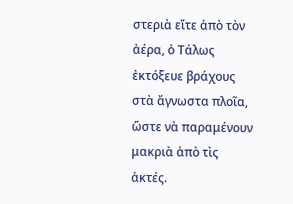στεριὰ εἴτε ἀπὸ τὸν ἀέρα, ὁ Τάλως ἐκτόξευε βράχους στὰ ἄγνωστα πλοῖα, ὥστε νὰ παραμένουν μακριὰ ἀπὸ τὶς ἀκτές.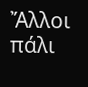Ἄλλοι πάλι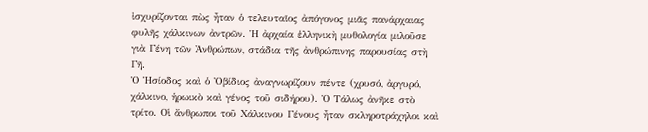ἰσχυρίζονται πὼς ἦταν ὁ τελευταῖος ἀπόγονος μιᾶς πανάρχαιας φυλῆς χάλκινων ἀντρῶν. Ἡ ἀρχαία ἑλληνικὴ μυθολογία μιλοῦσε γιὰ Γένη τῶν Ἀνθρώπων, στάδια τῆς ἀνθρώπινης παρουσίας στὴ Γῆ.
Ὁ Ἡσίοδος καὶ ὁ Ὀβίδιος ἀναγνωρίζουν πέντε (χρυσό, ἀργυρό, χάλκινο, ἡρωικὸ καὶ γένος τοῦ σιδήρου). Ὁ Τάλως ἀνῆκε στὸ τρίτο. Οἱ ἄνθρωποι τοῦ Χάλκινου Γένους ἦταν σκληροτράχηλοι καὶ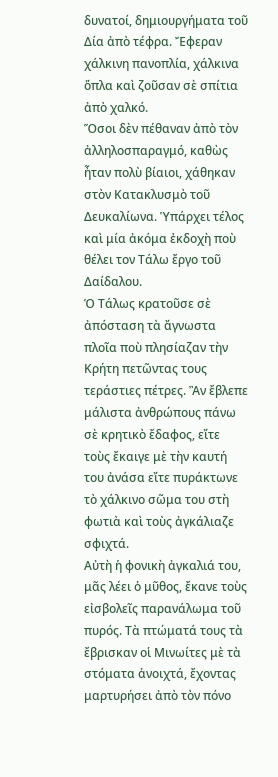δυνατοί, δημιουργήματα τοῦ Δία ἀπὸ τέφρα. Ἔφεραν χάλκινη πανοπλία, χάλκινα ὅπλα καὶ ζοῦσαν σὲ σπίτια ἀπὸ χαλκό.
Ὅσοι δὲν πέθαναν ἀπὸ τὸν ἀλληλοσπαραγμό, καθὼς ἦταν πολὺ βίαιοι, χάθηκαν στὸν Κατακλυσμὸ τοῦ Δευκαλίωνα. Ὑπάρχει τέλος καὶ μία ἀκόμα ἐκδοχὴ ποὺ θέλει τον Τάλω ἔργο τοῦ Δαίδαλου.
Ὁ Τάλως κρατοῦσε σὲ ἀπόσταση τὰ ἄγνωστα πλοῖα ποὺ πλησίαζαν τὴν Κρήτη πετῶντας τους τεράστιες πέτρες. Ἂν ἔβλεπε μάλιστα ἀνθρώπους πάνω σὲ κρητικὸ ἔδαφος, εἴτε τοὺς ἔκαιγε μὲ τὴν καυτή του ἀνάσα εἴτε πυράκτωνε τὸ χάλκινο σῶμα του στὴ φωτιὰ καὶ τοὺς ἀγκάλιαζε σφιχτά.
Αὐτὴ ἡ φονικὴ ἀγκαλιά του, μᾶς λέει ὁ μῦθος, ἔκανε τοὺς εἰσβολεῖς παρανάλωμα τοῦ πυρός. Τὰ πτώματά τους τὰ ἔβρισκαν οἱ Μινωίτες μὲ τὰ στόματα ἀνοιχτά, ἔχοντας μαρτυρήσει ἀπὸ τὸν πόνο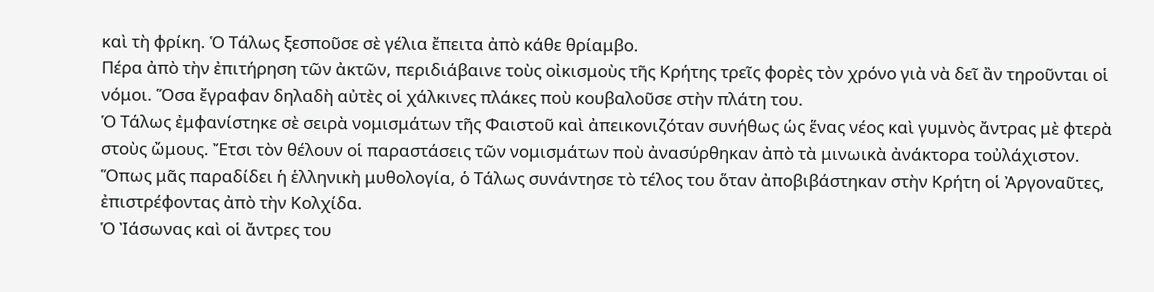καὶ τὴ φρίκη. Ὁ Τάλως ξεσποῦσε σὲ γέλια ἔπειτα ἀπὸ κάθε θρίαμβο.
Πέρα ἀπὸ τὴν ἐπιτήρηση τῶν ἀκτῶν, περιδιάβαινε τοὺς οἰκισμοὺς τῆς Κρήτης τρεῖς φορὲς τὸν χρόνο γιὰ νὰ δεῖ ἂν τηροῦνται οἱ νόμοι. Ὅσα ἔγραφαν δηλαδὴ αὐτὲς οἱ χάλκινες πλάκες ποὺ κουβαλοῦσε στὴν πλάτη του.
Ὁ Τάλως ἐμφανίστηκε σὲ σειρὰ νομισμάτων τῆς Φαιστοῦ καὶ ἀπεικονιζόταν συνήθως ὡς ἕνας νέος καὶ γυμνὸς ἄντρας μὲ φτερὰ στοὺς ὤμους. Ἔτσι τὸν θέλουν οἱ παραστάσεις τῶν νομισμάτων ποὺ ἀνασύρθηκαν ἀπὸ τὰ μινωικὰ ἀνάκτορα τοὐλάχιστον.
Ὅπως μᾶς παραδίδει ἡ ἑλληνικὴ μυθολογία, ὁ Τάλως συνάντησε τὸ τέλος του ὅταν ἀποβιβάστηκαν στὴν Κρήτη οἱ Ἀργοναῦτες, ἐπιστρέφοντας ἀπὸ τὴν Κολχίδα.
Ὁ Ἰάσωνας καὶ οἱ ἄντρες του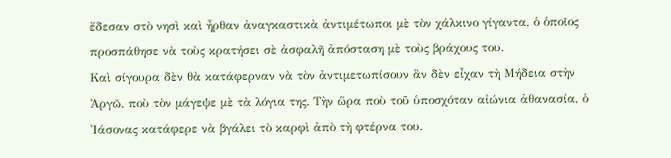ἔδεσαν στὸ νησὶ καὶ ἦρθαν ἀναγκαστικὰ ἀντιμέτωποι μὲ τὸν χάλκινο γίγαντα, ὁ ὁποῖος προσπάθησε νὰ τοὺς κρατήσει σὲ ἀσφαλῆ ἀπόσταση μὲ τοὺς βράχους του.
Καὶ σίγουρα δὲν θὰ κατάφερναν νὰ τὸν ἀντιμετωπίσουν ἂν δὲν εἶχαν τὴ Μήδεια στὴν Ἀργῶ, ποὺ τὸν μάγεψε μὲ τὰ λόγια της. Τὴν ὥρα ποὺ τοῦ ὑποσχόταν αἰώνια ἀθανασία, ὁ Ἰάσονας κατάφερε νὰ βγάλει τὸ καρφὶ ἀπὸ τὴ φτέρνα του.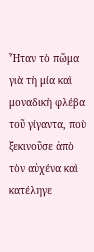Ἦταν τὸ πῶμα γιὰ τὴ μία καὶ μοναδικὴ φλέβα τοῦ γίγαντα, ποὺ ξεκινοῦσε ἀπὸ τὸν αὐχένα καὶ κατέληγε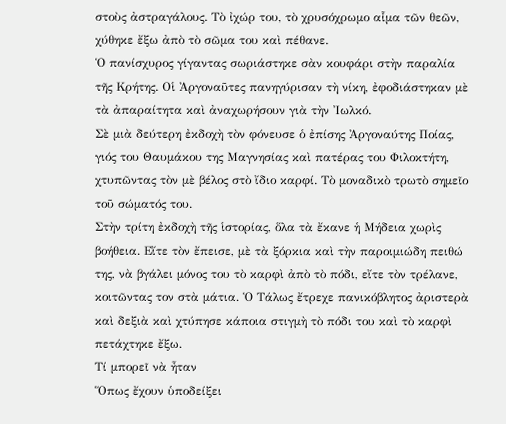στοὺς ἀστραγάλους. Τὸ ἰχώρ του, τὸ χρυσόχρωμο αἷμα τῶν θεῶν, χύθηκε ἔξω ἀπὸ τὸ σῶμα του καὶ πέθανε.
Ὁ πανίσχυρος γίγαντας σωριάστηκε σὰν κουφάρι στὴν παραλία τῆς Κρήτης. Οἱ Ἀργοναῦτες πανηγύρισαν τὴ νίκη, ἐφοδιάστηκαν μὲ τὰ ἀπαραίτητα καὶ ἀναχωρήσουν γιὰ τὴν Ἰωλκό.
Σὲ μιὰ δεύτερη ἐκδοχὴ τὸν φόνευσε ὁ ἐπίσης Ἀργοναύτης Ποίας, γιός του Θαυμάκου της Μαγνησίας καὶ πατέρας του Φιλοκτήτη, χτυπῶντας τὸν μὲ βέλος στὸ ἴδιο καρφί. Τὸ μοναδικὸ τρωτὸ σημεῖο τοῦ σώματός του.
Στὴν τρίτη ἐκδοχὴ τῆς ἱστορίας, ὅλα τὰ ἔκανε ἡ Μήδεια χωρὶς βοήθεια. Εἴτε τὸν ἔπεισε, μὲ τὰ ξόρκια καὶ τὴν παροιμιώδη πειθώ της, νὰ βγάλει μόνος του τὸ καρφὶ ἀπὸ τὸ πόδι, εἴτε τὸν τρέλανε, κοιτῶντας τον στὰ μάτια. Ὁ Τάλως ἔτρεχε πανικόβλητος ἀριστερὰ καὶ δεξιὰ καὶ χτύπησε κάποια στιγμὴ τὸ πόδι του καὶ τὸ καρφὶ πετάχτηκε ἔξω.
Τί μπορεῖ νὰ ἦταν
Ὅπως ἔχουν ὑποδείξει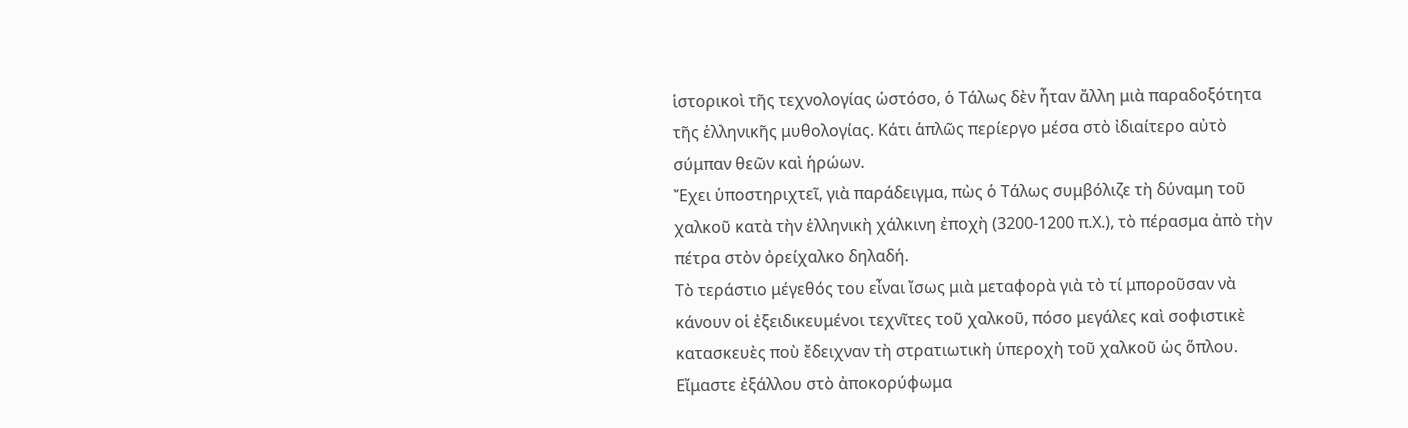ἱστορικοὶ τῆς τεχνολογίας ὡστόσο, ὁ Τάλως δὲν ἦταν ἄλλη μιὰ παραδοξότητα τῆς ἑλληνικῆς μυθολογίας. Κάτι ἁπλῶς περίεργο μέσα στὸ ἰδιαίτερο αὐτὸ σύμπαν θεῶν καὶ ἡρώων.
Ἔχει ὑποστηριχτεῖ, γιὰ παράδειγμα, πὼς ὁ Τάλως συμβόλιζε τὴ δύναμη τοῦ χαλκοῦ κατὰ τὴν ἑλληνικὴ χάλκινη ἐποχὴ (3200-1200 π.Χ.), τὸ πέρασμα ἀπὸ τὴν πέτρα στὸν ὀρείχαλκο δηλαδή.
Τὸ τεράστιο μέγεθός του εἶναι ἴσως μιὰ μεταφορὰ γιὰ τὸ τί μποροῦσαν νὰ κάνουν οἱ ἐξειδικευμένοι τεχνῖτες τοῦ χαλκοῦ, πόσο μεγάλες καὶ σοφιστικὲ κατασκευὲς ποὺ ἔδειχναν τὴ στρατιωτικὴ ὑπεροχὴ τοῦ χαλκοῦ ὡς ὅπλου.
Εἴμαστε ἐξάλλου στὸ ἀποκορύφωμα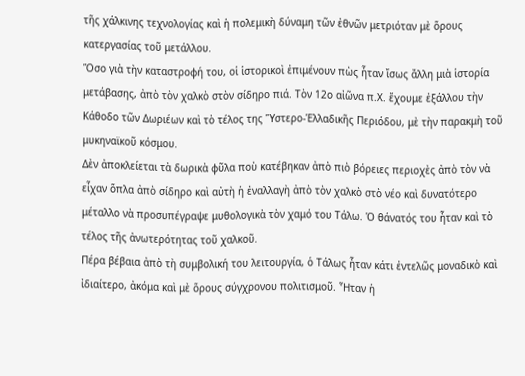τῆς χάλκινης τεχνολογίας καὶ ἡ πολεμικὴ δύναμη τῶν ἐθνῶν μετριόταν μὲ ὅρους κατεργασίας τοῦ μετάλλου.
Ὅσο γιὰ τὴν καταστροφή του, οἱ ἱστορικοὶ ἐπιμένουν πὼς ἦταν ἴσως ἄλλη μιὰ ἱστορία μετάβασης, ἀπὸ τὸν χαλκὸ στὸν σίδηρο πιά. Τὸν 12ο αἰῶνα π.Χ. ἔχουμε ἐξάλλου τὴν Κάθοδο τῶν Δωριέων καὶ τὸ τέλος της Ὕστερο-Ἑλλαδικῆς Περιόδου, μὲ τὴν παρακμὴ τοῦ μυκηναϊκοῦ κόσμου.
Δὲν ἀποκλείεται τὰ δωρικὰ φῦλα ποὺ κατέβηκαν ἀπὸ πιὸ βόρειες περιοχὲς ἀπὸ τὸν νὰ εἶχαν ὅπλα ἀπὸ σίδηρο καὶ αὐτὴ ἡ ἐναλλαγὴ ἀπὸ τὸν χαλκὸ στὸ νέο καὶ δυνατότερο μέταλλο νὰ προσυπέγραψε μυθολογικὰ τὸν χαμό του Τάλω. Ὁ θάνατός του ἦταν καὶ τὸ τέλος τῆς ἀνωτερότητας τοῦ χαλκοῦ.
Πέρα βέβαια ἀπὸ τὴ συμβολική του λειτουργία, ὁ Τάλως ἦταν κάτι ἐντελῶς μοναδικὸ καὶ ἰδιαίτερο, ἀκόμα καὶ μὲ ὅρους σύγχρονου πολιτισμοῦ. Ἦταν ἡ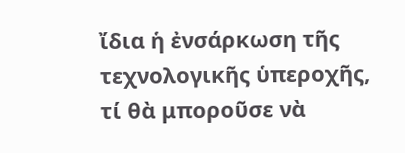ἴδια ἡ ἐνσάρκωση τῆς τεχνολογικῆς ὑπεροχῆς, τί θὰ μποροῦσε νὰ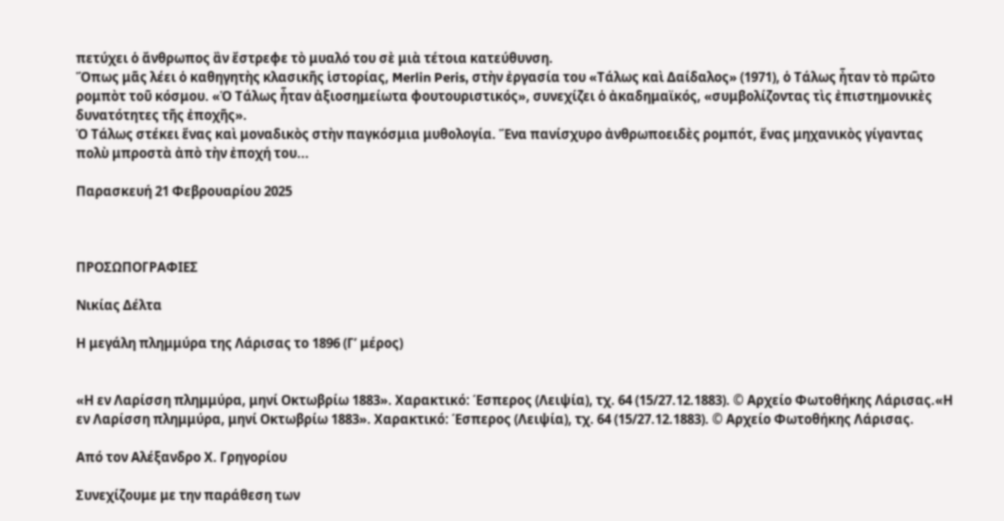πετύχει ὁ ἄνθρωπος ἂν ἔστρεφε τὸ μυαλό του σὲ μιὰ τέτοια κατεύθυνση.
Ὅπως μᾶς λέει ὁ καθηγητὴς κλασικῆς ἱστορίας, Merlin Peris, στὴν ἐργασία του «Τάλως καὶ Δαίδαλος» (1971), ὁ Τάλως ἦταν τὸ πρῶτο ρομπὸτ τοῦ κόσμου. «Ὁ Τάλως ἦταν ἀξιοσημείωτα φουτουριστικός», συνεχίζει ὁ ἀκαδημαϊκός, «συμβολίζοντας τὶς ἐπιστημονικὲς δυνατότητες τῆς ἐποχῆς».
Ὁ Τάλως στέκει ἕνας καὶ μοναδικὸς στὴν παγκόσμια μυθολογία. Ἕνα πανίσχυρο ἀνθρωποειδὲς ρομπότ, ἕνας μηχανικὸς γίγαντας πολὺ μπροστὰ ἀπὸ τὴν ἐποχή του...

Παρασκευή 21 Φεβρουαρίου 2025



ΠΡΟΣΩΠΟΓΡΑΦΙΕΣ

Νικίας Δέλτα

Η μεγάλη πλημμύρα της Λάρισας το 1896 (Γ’ μέρος)


«Η εν Λαρίσση πλημμύρα, μηνί Οκτωβρίω 1883». Χαρακτικό: Έσπερος (Λειψία), τχ. 64 (15/27.12.1883). © Αρχείο Φωτοθήκης Λάρισας.«Η εν Λαρίσση πλημμύρα, μηνί Οκτωβρίω 1883». Χαρακτικό: Έσπερος (Λειψία), τχ. 64 (15/27.12.1883). © Αρχείο Φωτοθήκης Λάρισας.

Από τον Αλέξανδρο Χ. Γρηγορίου

Συνεχίζουμε με την παράθεση των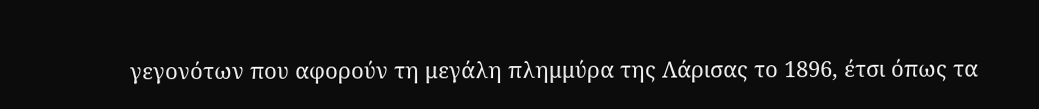γεγονότων που αφορούν τη μεγάλη πλημμύρα της Λάρισας το 1896, έτσι όπως τα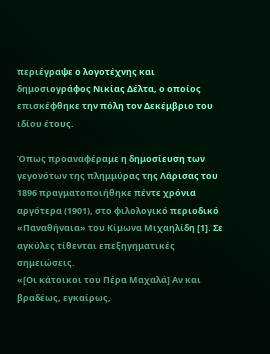περιέγραψε ο λογοτέχνης και δημοσιογράφος Νικίας Δέλτα, ο οποίος επισκέφθηκε την πόλη τον Δεκέμβριο του ιδίου έτους.

Όπως προαναφέραμε η δημοσίευση των γεγονότων της πλημμύρας της Λάρισας του 1896 πραγματοποιήθηκε πέντε χρόνια αργότερα (1901), στο φιλολογικό περιοδικό «Παναθήναια» του Κίμωνα Μιχαηλίδη [1]. Σε αγκύλες τίθενται επεξηγηματικές σημειώσεις.
«[Οι κάτοικοι του Πέρα Μαχαλά] Αν και βραδέως, εγκαίρως,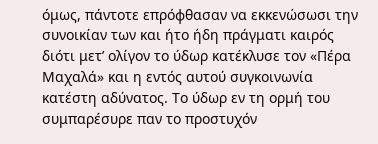όμως, πάντοτε επρόφθασαν να εκκενώσωσι την συνοικίαν των και ήτο ήδη πράγματι καιρός διότι μετ’ ολίγον το ύδωρ κατέκλυσε τον «Πέρα Μαχαλά» και η εντός αυτού συγκοινωνία κατέστη αδύνατος. Το ύδωρ εν τη ορμή του συμπαρέσυρε παν το προστυχόν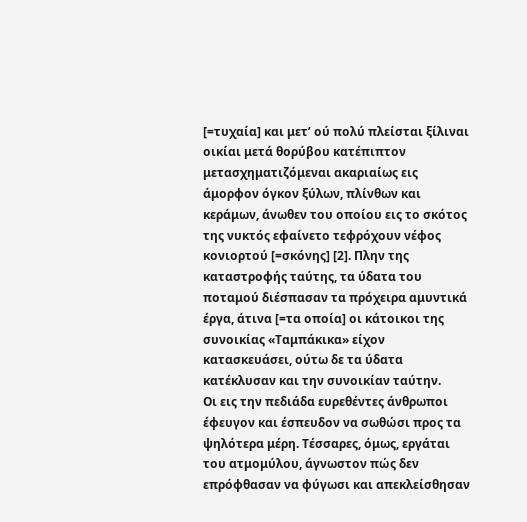[=τυχαία] και μετ’ ού πολύ πλείσται ξίλιναι οικίαι μετά θορύβου κατέπιπτον μετασχηματιζόμεναι ακαριαίως εις άμορφον όγκον ξύλων, πλίνθων και κεράμων, άνωθεν του οποίου εις το σκότος της νυκτός εφαίνετο τεφρόχουν νέφος κονιορτού [=σκόνης] [2]. Πλην της καταστροφής ταύτης, τα ύδατα του ποταμού διέσπασαν τα πρόχειρα αμυντικά έργα, άτινα [=τα οποία] οι κάτοικοι της συνοικίας «Ταμπάκικα» είχον κατασκευάσει, ούτω δε τα ύδατα κατέκλυσαν και την συνοικίαν ταύτην.
Οι εις την πεδιάδα ευρεθέντες άνθρωποι έφευγον και έσπευδον να σωθώσι προς τα ψηλότερα μέρη. Τέσσαρες, όμως, εργάται του ατμομύλου, άγνωστον πώς δεν επρόφθασαν να φύγωσι και απεκλείσθησαν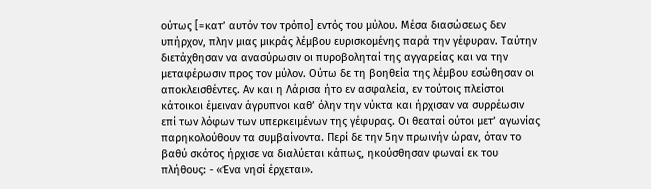ούτως [=κατ’ αυτόν τον τρόπο] εντός του μύλου. Μέσα διασώσεως δεν υπήρχον, πλην μιας μικράς λέμβου ευρισκομένης παρά την γέφυραν. Ταύτην διετάχθησαν να ανασύρωσιν οι πυροβοληταί της αγγαρείας και να την μεταφέρωσιν προς τον μύλον. Ούτω δε τη βοηθεία της λέμβου εσώθησαν οι αποκλεισθέντες. Αν και η Λάρισα ήτο εν ασφαλεία, εν τούτοις πλείστοι κάτοικοι έμειναν άγρυπνοι καθ’ όλην την νύκτα και ήρχισαν να συρρέωσιν επί των λόφων των υπερκειμένων της γέφυρας. Οι θεαταί ούτοι μετ’ αγωνίας παρηκολούθουν τα συμβαίνοντα. Περί δε την 5ην πρωινήν ώραν, όταν το βαθύ σκότος ήρχισε να διαλύεται κάπως, ηκούσθησαν φωναί εκ του πλήθους: - «Ένα νησί έρχεται».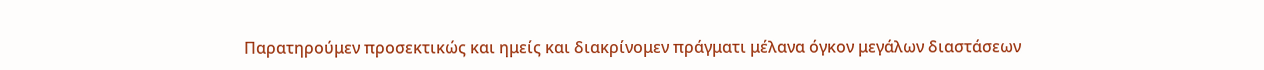Παρατηρούμεν προσεκτικώς και ημείς και διακρίνομεν πράγματι μέλανα όγκον μεγάλων διαστάσεων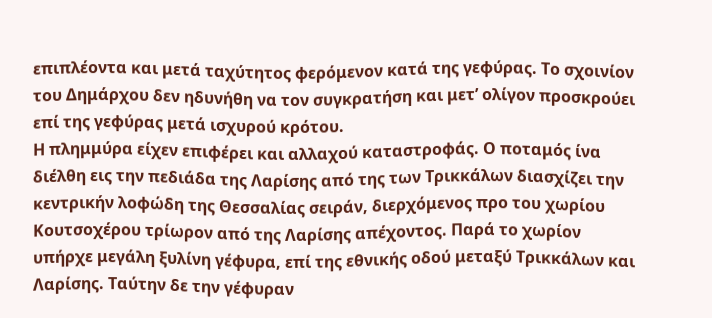επιπλέοντα και μετά ταχύτητος φερόμενον κατά της γεφύρας. Το σχοινίον του Δημάρχου δεν ηδυνήθη να τον συγκρατήση και μετ’ ολίγον προσκρούει επί της γεφύρας μετά ισχυρού κρότου.
Η πλημμύρα είχεν επιφέρει και αλλαχού καταστροφάς. Ο ποταμός ίνα διέλθη εις την πεδιάδα της Λαρίσης από της των Τρικκάλων διασχίζει την κεντρικήν λοφώδη της Θεσσαλίας σειράν, διερχόμενος προ του χωρίου Κουτσοχέρου τρίωρον από της Λαρίσης απέχοντος. Παρά το χωρίον υπήρχε μεγάλη ξυλίνη γέφυρα, επί της εθνικής οδού μεταξύ Τρικκάλων και Λαρίσης. Ταύτην δε την γέφυραν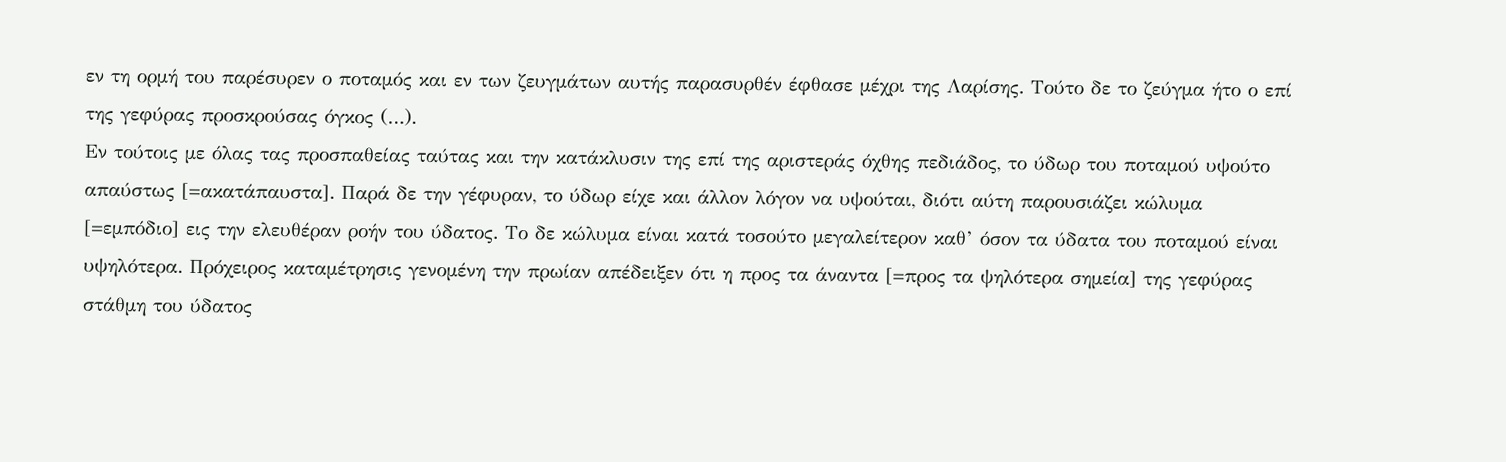εν τη ορμή του παρέσυρεν ο ποταμός και εν των ζευγμάτων αυτής παρασυρθέν έφθασε μέχρι της Λαρίσης. Τούτο δε το ζεύγμα ήτο ο επί της γεφύρας προσκρούσας όγκος (…).
Εν τούτοις με όλας τας προσπαθείας ταύτας και την κατάκλυσιν της επί της αριστεράς όχθης πεδιάδος, το ύδωρ του ποταμού υψούτο απαύστως [=ακατάπαυστα]. Παρά δε την γέφυραν, το ύδωρ είχε και άλλον λόγον να υψούται, διότι αύτη παρουσιάζει κώλυμα [=εμπόδιο] εις την ελευθέραν ροήν του ύδατος. Το δε κώλυμα είναι κατά τοσούτο μεγαλείτερον καθ’ όσον τα ύδατα του ποταμού είναι υψηλότερα. Πρόχειρος καταμέτρησις γενομένη την πρωίαν απέδειξεν ότι η προς τα άναντα [=προς τα ψηλότερα σημεία] της γεφύρας στάθμη του ύδατος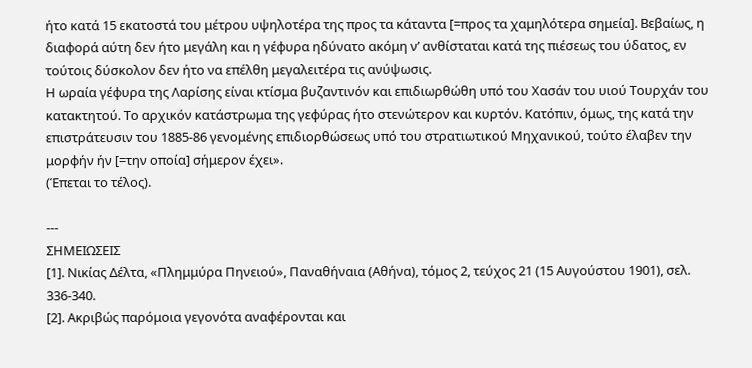ήτο κατά 15 εκατοστά του μέτρου υψηλοτέρα της προς τα κάταντα [=προς τα χαμηλότερα σημεία]. Βεβαίως, η διαφορά αύτη δεν ήτο μεγάλη και η γέφυρα ηδύνατο ακόμη ν’ ανθίσταται κατά της πιέσεως του ύδατος, εν τούτοις δύσκολον δεν ήτο να επέλθη μεγαλειτέρα τις ανύψωσις.
Η ωραία γέφυρα της Λαρίσης είναι κτίσμα βυζαντινόν και επιδιωρθώθη υπό του Χασάν του υιού Τουρχάν του κατακτητού. Το αρχικόν κατάστρωμα της γεφύρας ήτο στενώτερον και κυρτόν. Κατόπιν, όμως, της κατά την επιστράτευσιν του 1885-86 γενομένης επιδιορθώσεως υπό του στρατιωτικού Μηχανικού, τούτο έλαβεν την μορφήν ήν [=την οποία] σήμερον έχει».
(Έπεται το τέλος).

---
ΣΗΜΕΙΩΣΕΙΣ
[1]. Νικίας Δέλτα, «Πλημμύρα Πηνειού», Παναθήναια (Αθήνα), τόμος 2, τεύχος 21 (15 Αυγούστου 1901), σελ. 336-340.
[2]. Ακριβώς παρόμοια γεγονότα αναφέρονται και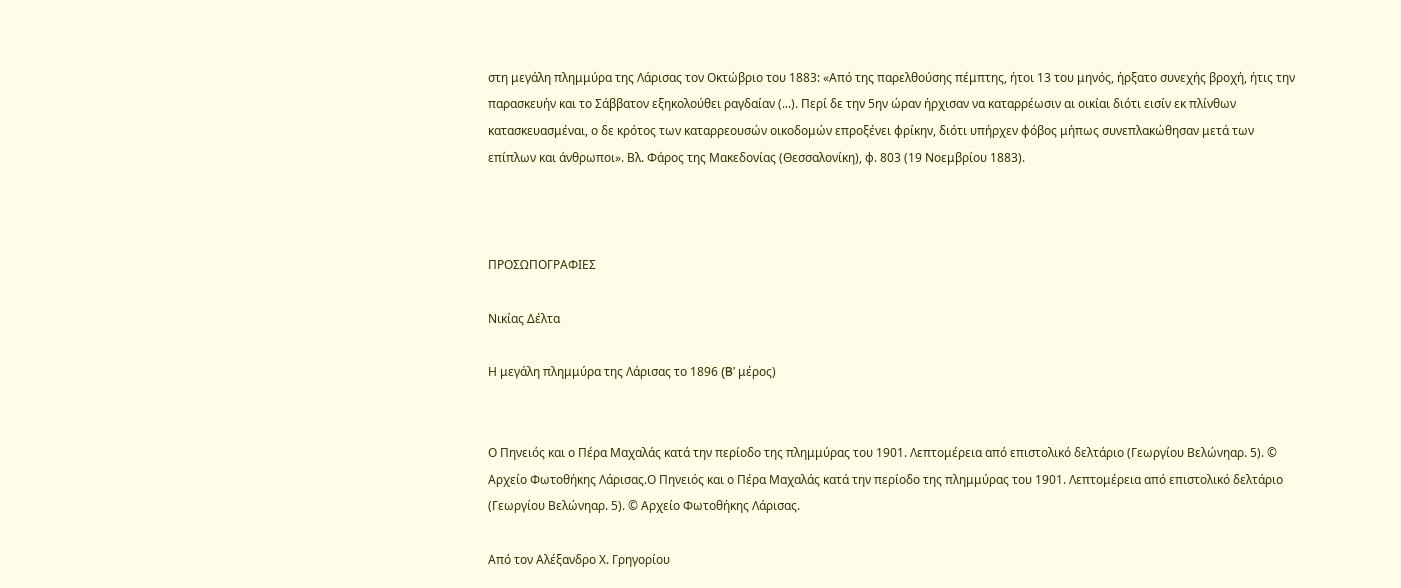στη μεγάλη πλημμύρα της Λάρισας τον Οκτώβριο του 1883: «Από της παρελθούσης πέμπτης, ήτοι 13 του μηνός, ήρξατο συνεχής βροχή, ήτις την παρασκευήν και το Σάββατον εξηκολούθει ραγδαίαν (...). Περί δε την 5ην ώραν ήρχισαν να καταρρέωσιν αι οικίαι διότι εισίν εκ πλίνθων κατασκευασμέναι, ο δε κρότος των καταρρεουσών οικοδομών επροξένει φρίκην, διότι υπήρχεν φόβος μήπως συνεπλακώθησαν μετά των επίπλων και άνθρωποι». Βλ. Φάρος της Μακεδονίας (Θεσσαλονίκη), φ. 803 (19 Νοεμβρίου 1883).



ΠΡΟΣΩΠΟΓΡΑΦΙΕΣ

Νικίας Δέλτα

Η μεγάλη πλημμύρα της Λάρισας το 1896 (B’ μέρος)


Ο Πηνειός και ο Πέρα Μαχαλάς κατά την περίοδο της πλημμύρας του 1901. Λεπτομέρεια από επιστολικό δελτάριο (Γεωργίου Βελώνηαρ. 5). © Αρχείο Φωτοθήκης Λάρισας.Ο Πηνειός και ο Πέρα Μαχαλάς κατά την περίοδο της πλημμύρας του 1901. Λεπτομέρεια από επιστολικό δελτάριο (Γεωργίου Βελώνηαρ. 5). © Αρχείο Φωτοθήκης Λάρισας.

Από τον Αλέξανδρο Χ. Γρηγορίου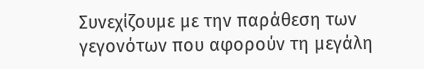Συνεχίζουμε με την παράθεση των γεγονότων που αφορούν τη μεγάλη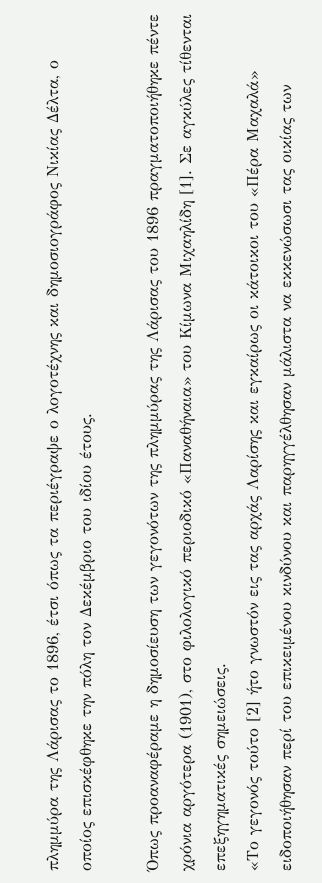πλημμύρα της Λάρισας το 1896, έτσι όπως τα περιέγραψε ο λογοτέχνης και δημοσιογράφος Νικίας Δέλτα, ο οποίος επισκέφθηκε την πόλη τον Δεκέμβριο του ιδίου έτους.

Όπως προαναφέραμε η δημοσίευση των γεγονότων της πλημμύρας της Λάρισας του 1896 πραγματοποιήθηκε πέντε χρόνια αργότερα (1901), στο φιλολογικό περιοδικό «Παναθήναια» του Κίμωνα Μιχαηλίδη [1]. Σε αγκύλες τίθενται επεξηγηματικές σημειώσεις.
«Το γεγονός τούτο [2] ήτο γνωστόν εις τας αρχάς Λαρίσης και εγκαίρως οι κάτοικοι του «Πέρα Μαχαλά» ειδοποιήθησαν περί του επικειμένου κινδύνου και παρηγγέλθησαν μάλιστα να εκκενώσωσι τας οικίας των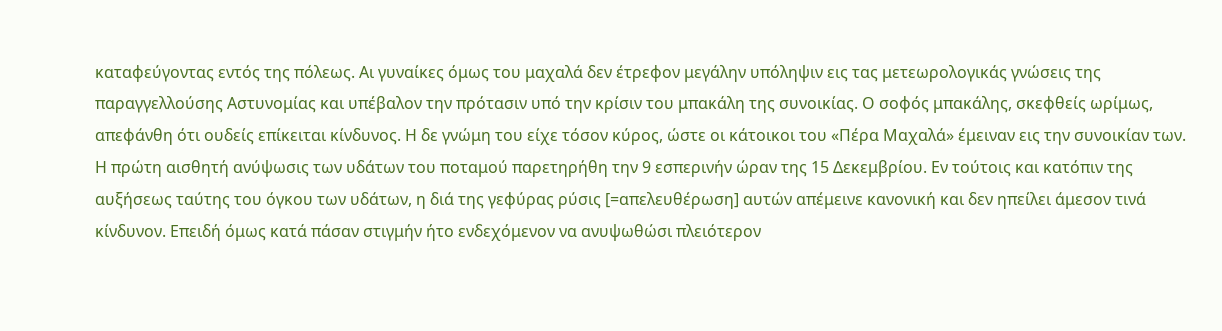καταφεύγοντας εντός της πόλεως. Αι γυναίκες όμως του μαχαλά δεν έτρεφον μεγάλην υπόληψιν εις τας μετεωρολογικάς γνώσεις της παραγγελλούσης Αστυνομίας και υπέβαλον την πρότασιν υπό την κρίσιν του μπακάλη της συνοικίας. Ο σοφός μπακάλης, σκεφθείς ωρίμως, απεφάνθη ότι ουδείς επίκειται κίνδυνος. Η δε γνώμη του είχε τόσον κύρος, ώστε οι κάτοικοι του «Πέρα Μαχαλά» έμειναν εις την συνοικίαν των.
Η πρώτη αισθητή ανύψωσις των υδάτων του ποταμού παρετηρήθη την 9 εσπερινήν ώραν της 15 Δεκεμβρίου. Εν τούτοις και κατόπιν της αυξήσεως ταύτης του όγκου των υδάτων, η διά της γεφύρας ρύσις [=απελευθέρωση] αυτών απέμεινε κανονική και δεν ηπείλει άμεσον τινά κίνδυνον. Επειδή όμως κατά πάσαν στιγμήν ήτο ενδεχόμενον να ανυψωθώσι πλειότερον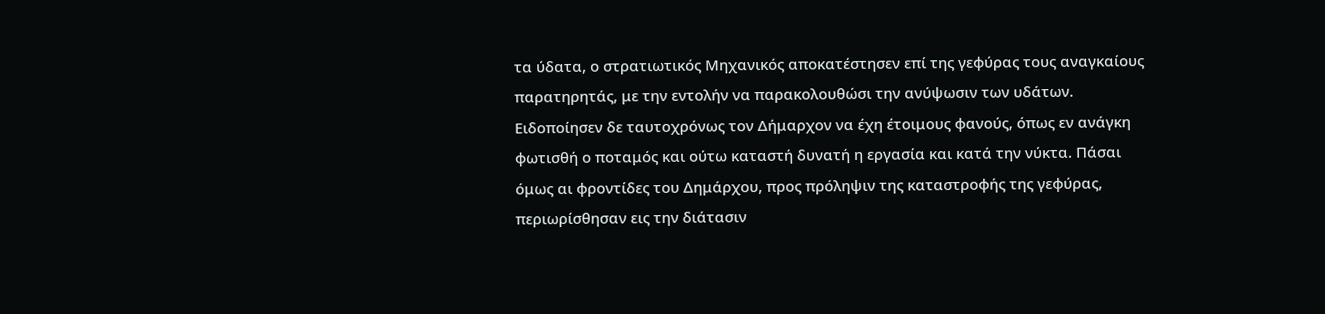τα ύδατα, ο στρατιωτικός Μηχανικός αποκατέστησεν επί της γεφύρας τους αναγκαίους παρατηρητάς, με την εντολήν να παρακολουθώσι την ανύψωσιν των υδάτων. Ειδοποίησεν δε ταυτοχρόνως τον Δήμαρχον να έχη έτοιμους φανούς, όπως εν ανάγκη φωτισθή ο ποταμός και ούτω καταστή δυνατή η εργασία και κατά την νύκτα. Πάσαι όμως αι φροντίδες του Δημάρχου, προς πρόληψιν της καταστροφής της γεφύρας, περιωρίσθησαν εις την διάτασιν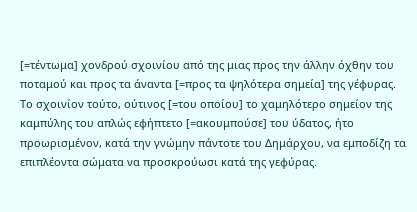[=τέντωμα] χονδρού σχοινίου από της μιας προς την άλλην όχθην του ποταμού και προς τα άναντα [=προς τα ψηλότερα σημεία] της γέφυρας.
Το σχοινίον τούτο, ούτινος [=του οποίου] το χαμηλότερο σημείον της καμπύλης του απλώς εφήπτετο [=ακουμπούσε] του ύδατος, ήτο προωρισμένον, κατά την γνώμην πάντοτε του Δημάρχου, να εμποδίζη τα επιπλέοντα σώματα να προσκρούωσι κατά της γεφύρας.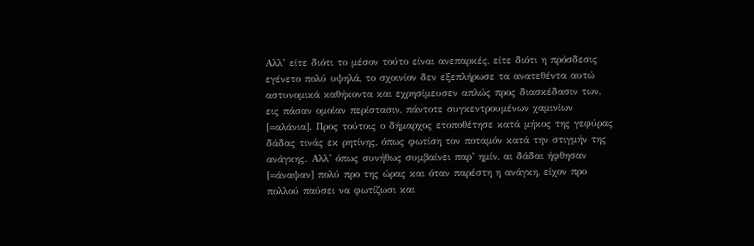Αλλ’ είτε διότι το μέσον τούτο είναι ανεπαρκές, είτε διότι η πρόσδεσις εγένετο πολύ υψηλά, το σχοινίον δεν εξεπλήρωσε τα ανατεθέντα αυτώ αστυνομικά καθήκοντα και εχρησίμευσεν απλώς προς διασκέδασιν των, εις πάσαν ομοίαν περίστασιν, πάντοτε συγκεντρουμένων χαμινίων [=αλάνια]. Προς τούτοις ο δήμαρχος ετοποθέτησε κατά μήκος της γεφύρας δάδας τινάς εκ ρητίνης, όπως φωτίση τον ποταμόν κατά την στιγμήν της ανάγκης. Αλλ’ όπως συνήθως συμβαίνει παρ’ ημίν, αι δάδαι ήφθησαν [=άναψαν] πολύ προ της ώρας και όταν παρέστη η ανάγκη, είχον προ πολλού παύσει να φωτίζωσι και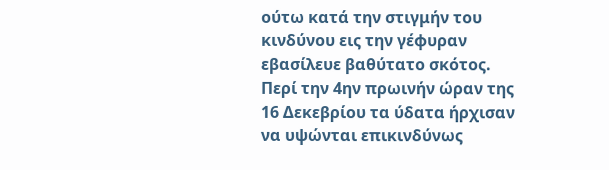ούτω κατά την στιγμήν του κινδύνου εις την γέφυραν εβασίλευε βαθύτατο σκότος.
Περί την 4ην πρωινήν ώραν της 16 Δεκεβρίου τα ύδατα ήρχισαν να υψώνται επικινδύνως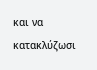και να κατακλύζωσι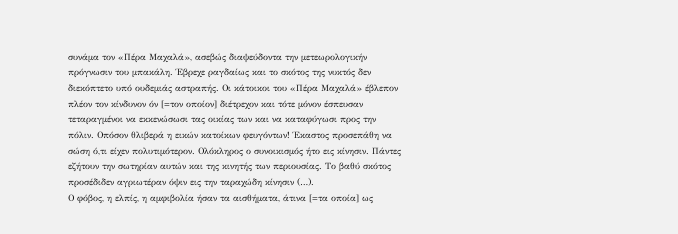συνάμα τον «Πέρα Μαχαλά», ασεβώς διαψεύδοντα την μετεωρολογικήν πρόγνωσιν του μπακάλη. Έβρεχε ραγδαίως και το σκότος της νυκτός δεν διεκόπτετο υπό ουδεμιάς αστραπής. Οι κάτοικοι του «Πέρα Μαχαλά» έβλεπον πλέον τον κίνδυνον όν [=τον οποίον] διέτρεχον και τότε μόνον έσπευσαν τεταραγμένοι να εκκενώσωσι τας οικίας των και να καταφύγωσι προς την πόλιν. Οπόσον θλιβερά η εικών κατοίκων φευγόντων! Έκαστος προσεπάθη να σώση ό,τι είχεν πολυτιμότερον. Ολόκληρος ο συνοικισμός ήτο εις κίνησιν. Πάντες εζήτουν την σωτηρίαν αυτών και της κινητής των περιουσίας. Το βαθύ σκότος προσέδιδεν αγριωτέραν όψιν εις την ταραχώδη κίνησιν (…).
Ο φόβος, η ελπίς, η αμφιβολία ήσαν τα αισθήματα, άτινα [=τα οποία] ως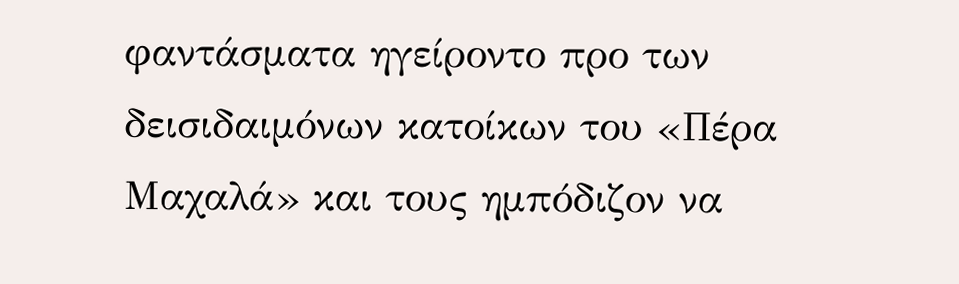φαντάσματα ηγείροντο προ των δεισιδαιμόνων κατοίκων του «Πέρα Μαχαλά» και τους ημπόδιζον να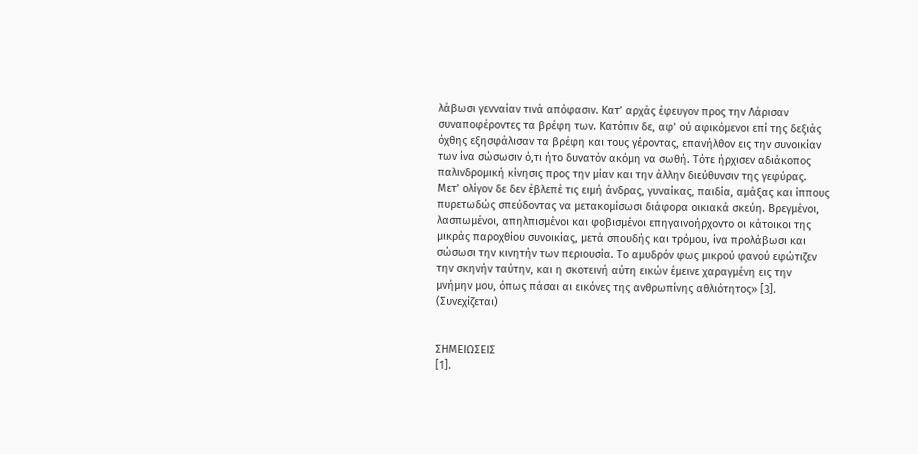λάβωσι γενναίαν τινά απόφασιν. Κατ’ αρχάς έφευγον προς την Λάρισαν συναποφέροντες τα βρέφη των. Κατόπιν δε, αφ’ ού αφικόμενοι επί της δεξιάς όχθης εξησφάλισαν τα βρέφη και τους γέροντας, επανήλθον εις την συνοικίαν των ίνα σώσωσιν ό,τι ήτο δυνατόν ακόμη να σωθή. Τότε ήρχισεν αδιάκοπος παλινδρομική κίνησις προς την μίαν και την άλλην διεύθυνσιν της γεφύρας. Μετ’ ολίγον δε δεν έβλεπέ τις ειμή άνδρας, γυναίκας, παιδία, αμάξας και ίππους πυρετωδώς σπεύδοντας να μετακομίσωσι διάφορα οικιακά σκεύη. Βρεγμένοι, λασπωμένοι, απηλπισμένοι και φοβισμένοι επηγαινοήρχοντο οι κάτοικοι της μικράς παροχθίου συνοικίας, μετά σπουδής και τρόμου, ίνα προλάβωσι και σώσωσι την κινητήν των περιουσία. Το αμυδρόν φως μικρού φανού εφώτιζεν την σκηνήν ταύτην, και η σκοτεινή αύτη εικών έμεινε χαραγμένη εις την μνήμην μου, όπως πάσαι αι εικόνες της ανθρωπίνης αθλιότητος» [3].
(Συνεχίζεται)


ΣΗΜΕΙΩΣΕΙΣ
[1].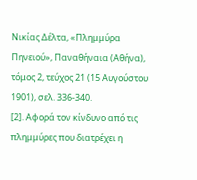Νικίας Δέλτα, «Πλημμύρα Πηνειού», Παναθήναια (Αθήνα), τόμος 2, τεύχος 21 (15 Αυγούστου 1901), σελ. 336-340.
[2]. Αφορά τον κίνδυνο από τις πλημμύρες που διατρέχει η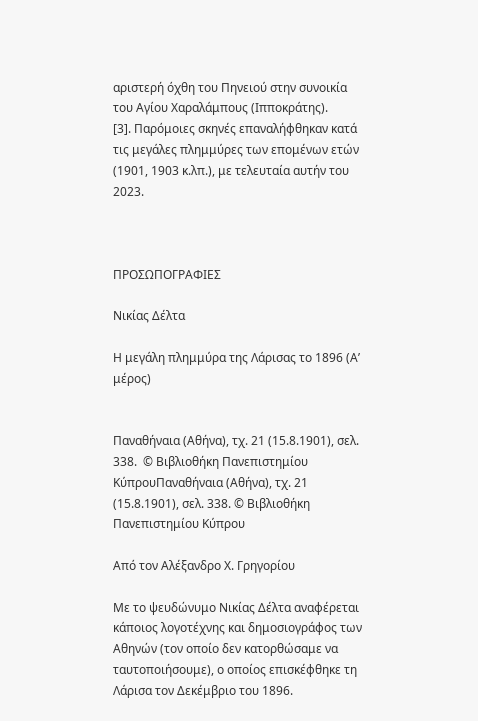αριστερή όχθη του Πηνειού στην συνοικία του Αγίου Χαραλάμπους (Ιπποκράτης).
[3]. Παρόμοιες σκηνές επαναλήφθηκαν κατά τις μεγάλες πλημμύρες των επομένων ετών (1901, 1903 κ.λπ.), με τελευταία αυτήν του 2023.



ΠΡΟΣΩΠΟΓΡΑΦΙΕΣ

Νικίας Δέλτα

Η μεγάλη πλημμύρα της Λάρισας το 1896 (Α’ μέρος)


Παναθήναια (Αθήνα), τχ. 21 (15.8.1901), σελ. 338.  © Βιβλιοθήκη Πανεπιστημίου ΚύπρουΠαναθήναια (Αθήνα), τχ. 21 (15.8.1901), σελ. 338. © Βιβλιοθήκη Πανεπιστημίου Κύπρου

Από τον Αλέξανδρο Χ. Γρηγορίου

Με το ψευδώνυμο Νικίας Δέλτα αναφέρεται κάποιος λογοτέχνης και δημοσιογράφος των Αθηνών (τον οποίο δεν κατορθώσαμε να ταυτοποιήσουμε), ο οποίος επισκέφθηκε τη Λάρισα τον Δεκέμβριο του 1896.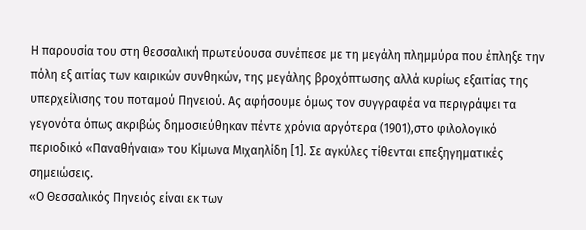Η παρουσία του στη θεσσαλική πρωτεύουσα συνέπεσε με τη μεγάλη πλημμύρα που έπληξε την πόλη εξ αιτίας των καιρικών συνθηκών, της μεγάλης βροχόπτωσης αλλά κυρίως εξαιτίας της υπερχείλισης του ποταμού Πηνειού. Ας αφήσουμε όμως τον συγγραφέα να περιγράψει τα γεγονότα όπως ακριβώς δημοσιεύθηκαν πέντε χρόνια αργότερα (1901),στο φιλολογικό περιοδικό «Παναθήναια» του Κίμωνα Μιχαηλίδη [1]. Σε αγκύλες τίθενται επεξηγηματικές σημειώσεις.
«Ο Θεσσαλικός Πηνειός είναι εκ των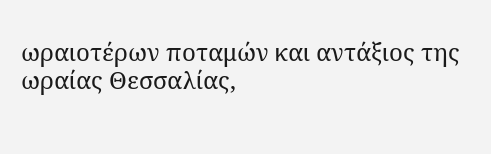ωραιοτέρων ποταμών και αντάξιος της ωραίας Θεσσαλίας,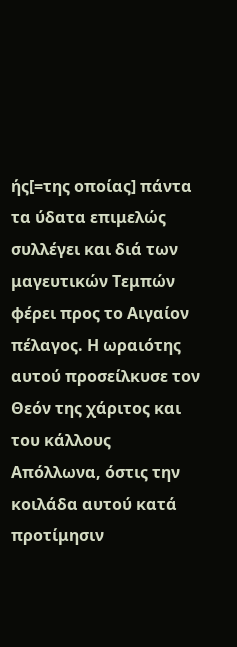ής[=της οποίας] πάντα τα ύδατα επιμελώς συλλέγει και διά των μαγευτικών Τεμπών φέρει προς το Αιγαίον πέλαγος. Η ωραιότης αυτού προσείλκυσε τον Θεόν της χάριτος και του κάλλους Απόλλωνα, όστις την κοιλάδα αυτού κατά προτίμησιν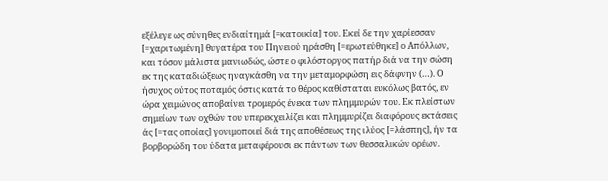εξέλεγε ως σύνηθες ενδιαίτημά [=κατοικία] του. Εκεί δε την χαρίεσσαν [=χαριτωμένη] θυγατέρα του Πηνειού ηράσθη [=ερωτεύθηκε] ο Απόλλων, και τόσον μάλιστα μανιωδώς, ώστε ο φιλόστοργος πατήρ διά να την σώση εκ της καταδιώξεως ηναγκάσθη να την μεταμορφώση εις δάφνην (…). Ο ήσυχος ούτος ποταμός όστις κατά το θέρος καθίσταται ευκόλως βατός, εν ώρα χειμώνος αποβαίνει τρομερός ένεκα των πλημμυρών του. Εκ πλείστων σημείων των οχθών του υπερεκχειλίζει και πλημμυρίζει διαφόρους εκτάσεις άς [=τας οποίας] γονιμοποιεί διά της αποθέσεως της ιλύος [=λάσπης], ήν τα βορβορώδη του ύδατα μεταφέρουσι εκ πάντων των θεσσαλικών ορέων.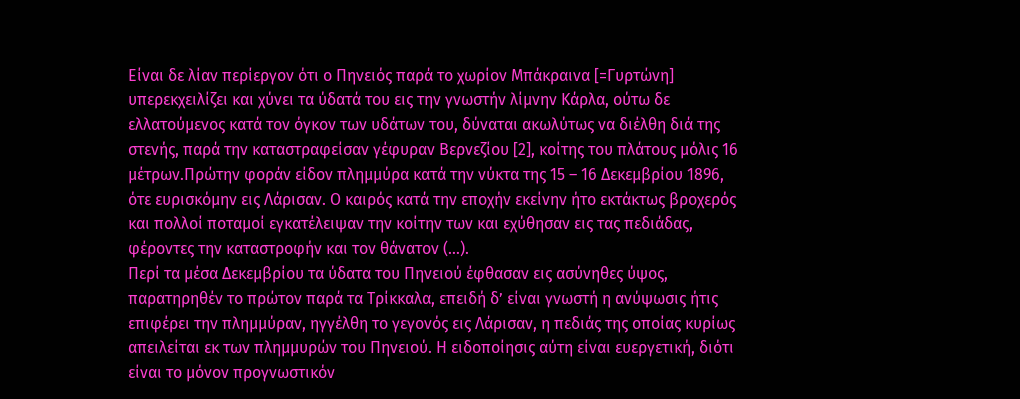Είναι δε λίαν περίεργον ότι ο Πηνειός παρά το χωρίον Μπάκραινα [=Γυρτώνη] υπερεκχειλίζει και χύνει τα ύδατά του εις την γνωστήν λίμνην Κάρλα, ούτω δε ελλατούμενος κατά τον όγκον των υδάτων του, δύναται ακωλύτως να διέλθη διά της στενής, παρά την καταστραφείσαν γέφυραν Βερνεζίου [2], κοίτης του πλάτους μόλις 16 μέτρων.Πρώτην φοράν είδον πλημμύρα κατά την νύκτα της 15 – 16 Δεκεμβρίου 1896, ότε ευρισκόμην εις Λάρισαν. Ο καιρός κατά την εποχήν εκείνην ήτο εκτάκτως βροχερός και πολλοί ποταμοί εγκατέλειψαν την κοίτην των και εχύθησαν εις τας πεδιάδας, φέροντες την καταστροφήν και τον θάνατον (…).
Περί τα μέσα Δεκεμβρίου τα ύδατα του Πηνειού έφθασαν εις ασύνηθες ύψος, παρατηρηθέν το πρώτον παρά τα Τρίκκαλα, επειδή δ’ είναι γνωστή η ανύψωσις ήτις επιφέρει την πλημμύραν, ηγγέλθη το γεγονός εις Λάρισαν, η πεδιάς της οποίας κυρίως απειλείται εκ των πλημμυρών του Πηνειού. Η ειδοποίησις αύτη είναι ευεργετική, διότι είναι το μόνον προγνωστικόν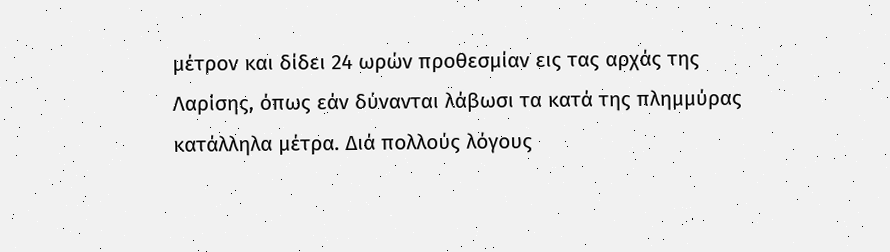μέτρον και δίδει 24 ωρών προθεσμίαν εις τας αρχάς της Λαρίσης, όπως εάν δύνανται λάβωσι τα κατά της πλημμύρας κατάλληλα μέτρα. Διά πολλούς λόγους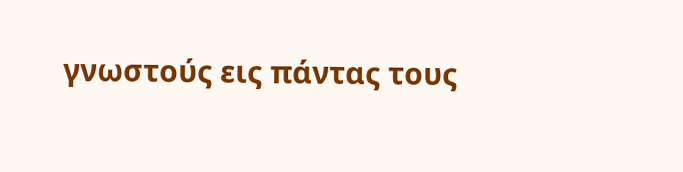γνωστούς εις πάντας τους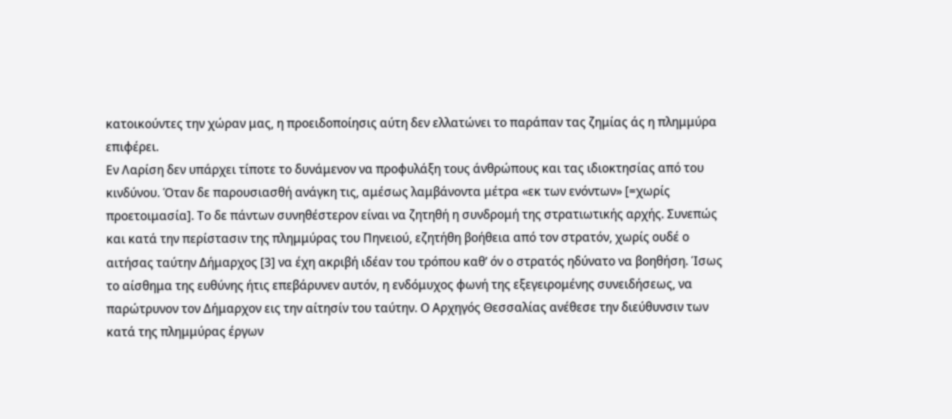κατοικούντες την χώραν μας, η προειδοποίησις αύτη δεν ελλατώνει το παράπαν τας ζημίας άς η πλημμύρα επιφέρει.
Εν Λαρίση δεν υπάρχει τίποτε το δυνάμενον να προφυλάξη τους άνθρώπους και τας ιδιοκτησίας από του κινδύνου. Όταν δε παρουσιασθή ανάγκη τις, αμέσως λαμβάνοντα μέτρα «εκ των ενόντων» [=χωρίς προετοιμασία]. Το δε πάντων συνηθέστερον είναι να ζητηθή η συνδρομή της στρατιωτικής αρχής. Συνεπώς και κατά την περίστασιν της πλημμύρας του Πηνειού, εζητήθη βοήθεια από τον στρατόν, χωρίς ουδέ ο αιτήσας ταύτην Δήμαρχος [3] να έχη ακριβή ιδέαν του τρόπου καθ’ όν ο στρατός ηδύνατο να βοηθήση. Ίσως το αίσθημα της ευθύνης ήτις επεβάρυνεν αυτόν, η ενδόμυχος φωνή της εξεγειρομένης συνειδήσεως, να παρώτρυνον τον Δήμαρχον εις την αίτησίν του ταύτην. Ο Αρχηγός Θεσσαλίας ανέθεσε την διεύθυνσιν των κατά της πλημμύρας έργων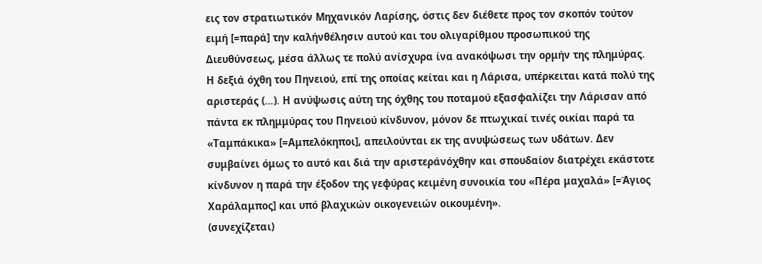εις τον στρατιωτικόν Μηχανικόν Λαρίσης, όστις δεν διέθετε προς τον σκοπόν τούτον ειμή [=παρά] την καλήνθέλησιν αυτού και του ολιγαρίθμου προσωπικού της Διευθύνσεως, μέσα άλλως τε πολύ ανίσχυρα ίνα ανακόψωσι την ορμήν της πλημύρας.
Η δεξιά όχθη του Πηνειού, επί της οποίας κείται και η Λάρισα, υπέρκειται κατά πολύ της αριστεράς (…). Η ανύψωσις αύτη της όχθης του ποταμού εξασφαλίζει την Λάρισαν από πάντα εκ πλημμύρας του Πηνειού κίνδυνον, μόνον δε πτωχικαί τινές οικίαι παρά τα «Ταμπάκικα» [=Αμπελόκηποι], απειλούνται εκ της ανυψώσεως των υδάτων. Δεν συμβαίνει όμως το αυτό και διά την αριστεράνόχθην και σπουδαίον διατρέχει εκάστοτε κίνδυνον η παρά την έξοδον της γεφύρας κειμένη συνοικία του «Πέρα μαχαλά» [=Άγιος Χαράλαμπος] και υπό βλαχικών οικογενειών οικουμένη».
(συνεχίζεται)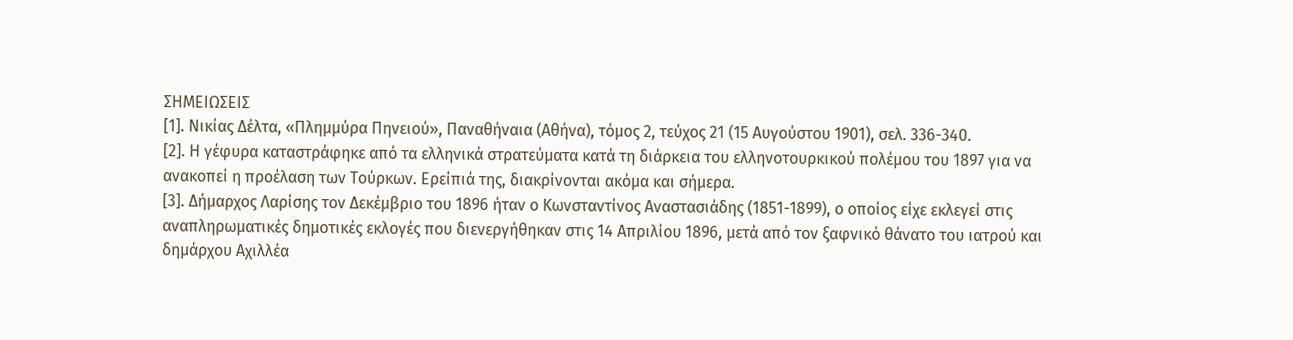ΣΗΜΕΙΩΣΕΙΣ
[1]. Νικίας Δέλτα, «Πλημμύρα Πηνειού», Παναθήναια (Αθήνα), τόμος 2, τεύχος 21 (15 Αυγούστου 1901), σελ. 336-340.
[2]. Η γέφυρα καταστράφηκε από τα ελληνικά στρατεύματα κατά τη διάρκεια του ελληνοτουρκικού πολέμου του 1897 για να ανακοπεί η προέλαση των Τούρκων. Ερείπιά της, διακρίνονται ακόμα και σήμερα.
[3]. Δήμαρχος Λαρίσης τον Δεκέμβριο του 1896 ήταν ο Κωνσταντίνος Αναστασιάδης (1851-1899), ο οποίος είχε εκλεγεί στις αναπληρωματικές δημοτικές εκλογές που διενεργήθηκαν στις 14 Απριλίου 1896, μετά από τον ξαφνικό θάνατο του ιατρού και δημάρχου Αχιλλέα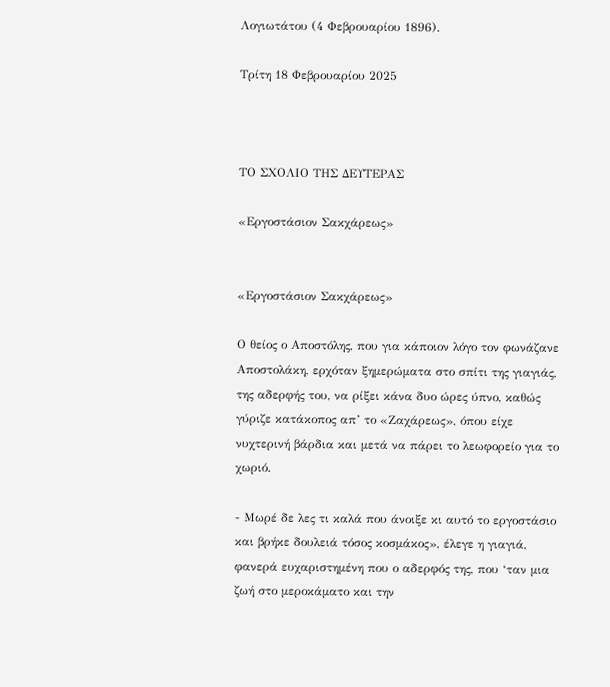Λογιωτάτου (4 Φεβρουαρίου 1896).

Τρίτη 18 Φεβρουαρίου 2025



ΤΟ ΣΧΟΛΙΟ ΤΗΣ ΔΕΥΤΕΡΑΣ

«Εργοστάσιον Σακχάρεως»


«Εργοστάσιον Σακχάρεως»

Ο θείος ο Αποστόλης, που για κάποιον λόγο τον φωνάζανε Αποστολάκη, ερχόταν ξημερώματα στο σπίτι της γιαγιάς, της αδερφής του, να ρίξει κάνα δυο ώρες ύπνο, καθώς γύριζε κατάκοπος απ’ το «Ζαχάρεως», όπου είχε νυχτερινή βάρδια και μετά να πάρει το λεωφορείο για το χωριό.

- Μωρέ δε λες τι καλά που άνοιξε κι αυτό το εργοστάσιο και βρήκε δουλειά τόσος κοσμάκος», έλεγε η γιαγιά, φανερά ευχαριστημένη που ο αδερφός της, που ‘ταν μια ζωή στο μεροκάματο και την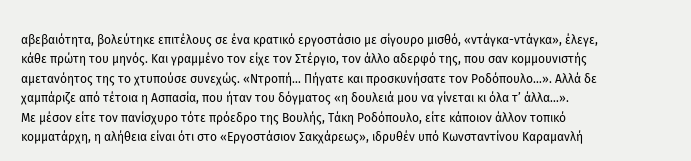αβεβαιότητα, βολεύτηκε επιτέλους σε ένα κρατικό εργοστάσιο με σίγουρο μισθό, «ντάγκα-ντάγκα», έλεγε, κάθε πρώτη του μηνός. Και γραμμένο τον είχε τον Στέργιο, τον άλλο αδερφό της, που σαν κομμουνιστής αμετανόητος της το χτυπούσε συνεχώς. «Ντροπή… Πήγατε και προσκυνήσατε τον Ροδόπουλο…». Αλλά δε χαμπάριζε από τέτοια η Ασπασία, που ήταν του δόγματος «η δουλειά μου να γίνεται κι όλα τ’ άλλα…».
Με μέσον είτε τον πανίσχυρο τότε πρόεδρο της Βουλής, Τάκη Ροδόπουλο, είτε κάποιον άλλον τοπικό κομματάρχη, η αλήθεια είναι ότι στο «Εργοστάσιον Σακχάρεως», ιδρυθέν υπό Κωνσταντίνου Καραμανλή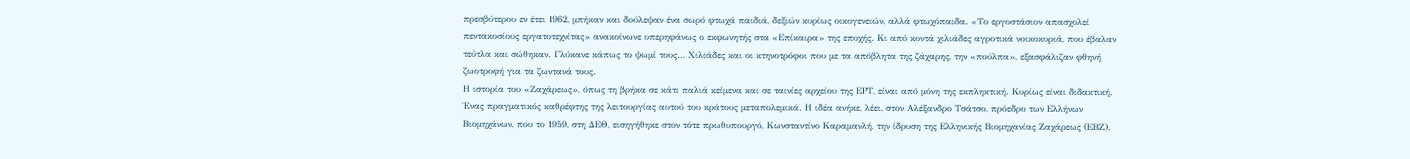πρεσβύτερου εν έτει 1962, μπήκαν και δούλεψαν ένα σωρό φτωχά παιδιά, δεξιών κυρίως οικογενειών, αλλά φτωχόπαιδα. «Το εργοστάσιον απασχολεί πεντακοσίους εργατοτεχνίτας» ανακοίνωνε υπερηφάνως ο εκφωνητής στα «Επίκαιρα» της εποχής. Κι από κοντά χιλιάδες αγροτικά νοικοκυριά, που έβαλαν τεύτλα και σώθηκαν. Γλύκανε κάπως το ψωμί τους… Χιλιάδες και οι κτηνοτρόφοι που με τα απόβλητα της ζάχαρης, την «πούλπα», εξασφάλιζαν φθηνή ζωοτροφή για τα ζωντανά τους.
Η ιστορία του «Ζαχάρεως», όπως τη βρήκα σε κάτι παλιά κείμενα και σε ταινίες αρχείου της ΕΡΤ, είναι από μόνη της εκπληκτική. Κυρίως είναι διδακτική. Ένας πραγματικός καθρέφτης της λειτουργίας αυτού του κράτους μεταπολεμικά. Η ιδέα ανήκε, λέει, στον Αλέξανδρο Τσάτσο, πρόεδρο των Ελλήνων Βιομηχάνων, που το 1959, στη ΔΕΘ, εισηγήθηκε στον τότε πρωθυπουργό, Κωνσταντίνο Καραμανλή, την ίδρυση της Ελληνικής Βιομηχανίας Ζαχάρεως (ΕΒΖ).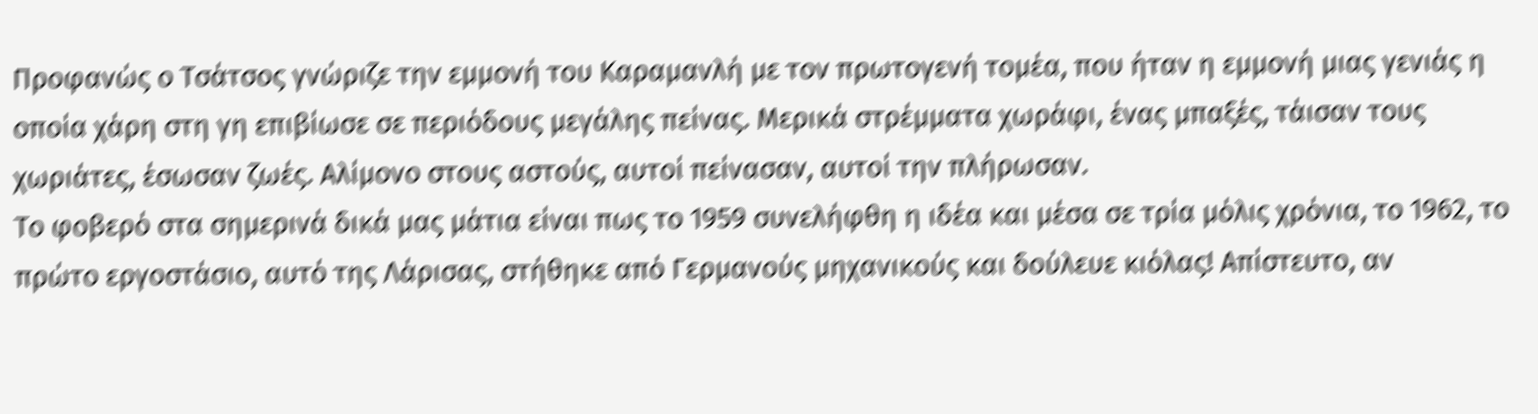Προφανώς ο Τσάτσος γνώριζε την εμμονή του Καραμανλή με τον πρωτογενή τομέα, που ήταν η εμμονή μιας γενιάς η οποία χάρη στη γη επιβίωσε σε περιόδους μεγάλης πείνας. Μερικά στρέμματα χωράφι, ένας μπαξές, τάισαν τους χωριάτες, έσωσαν ζωές. Αλίμονο στους αστούς, αυτοί πείνασαν, αυτοί την πλήρωσαν.
Το φοβερό στα σημερινά δικά μας μάτια είναι πως το 1959 συνελήφθη η ιδέα και μέσα σε τρία μόλις χρόνια, το 1962, το πρώτο εργοστάσιο, αυτό της Λάρισας, στήθηκε από Γερμανούς μηχανικούς και δούλευε κιόλας! Απίστευτο, αν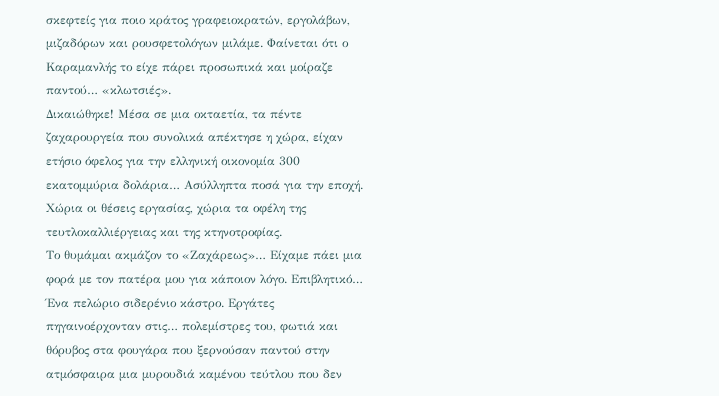σκεφτείς για ποιο κράτος γραφειοκρατών, εργολάβων, μιζαδόρων και ρουσφετολόγων μιλάμε. Φαίνεται ότι ο Καραμανλής το είχε πάρει προσωπικά και μοίραζε παντού… «κλωτσιές».
Δικαιώθηκε! Μέσα σε μια οκταετία, τα πέντε ζαχαρουργεία που συνολικά απέκτησε η χώρα, είχαν ετήσιο όφελος για την ελληνική οικονομία 300 εκατομμύρια δολάρια… Ασύλληπτα ποσά για την εποχή. Χώρια οι θέσεις εργασίας, χώρια τα οφέλη της τευτλοκαλλιέργειας και της κτηνοτροφίας.
Το θυμάμαι ακμάζον το «Ζαχάρεως»… Είχαμε πάει μια φορά με τον πατέρα μου για κάποιον λόγο. Επιβλητικό… Ένα πελώριο σιδερένιο κάστρο. Εργάτες πηγαινοέρχονταν στις… πολεμίστρες του, φωτιά και θόρυβος στα φουγάρα που ξερνούσαν παντού στην ατμόσφαιρα μια μυρουδιά καμένου τεύτλου που δεν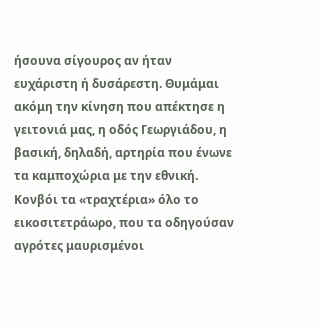ήσουνα σίγουρος αν ήταν ευχάριστη ή δυσάρεστη. Θυμάμαι ακόμη την κίνηση που απέκτησε η γειτονιά μας, η οδός Γεωργιάδου, η βασική, δηλαδή, αρτηρία που ένωνε τα καμποχώρια με την εθνική. Κονβόι τα «τραχτέρια» όλο το εικοσιτετράωρο, που τα οδηγούσαν αγρότες μαυρισμένοι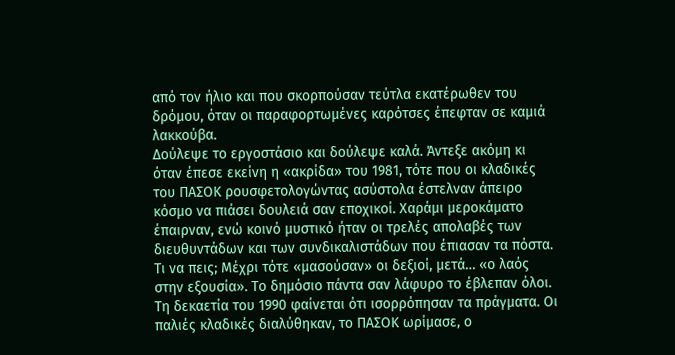από τον ήλιο και που σκορπούσαν τεύτλα εκατέρωθεν του δρόμου, όταν οι παραφορτωμένες καρότσες έπεφταν σε καμιά λακκούβα.
Δούλεψε το εργοστάσιο και δούλεψε καλά. Άντεξε ακόμη κι όταν έπεσε εκείνη η «ακρίδα» του 1981, τότε που οι κλαδικές του ΠΑΣΟΚ ρουσφετολογώντας ασύστολα έστελναν άπειρο κόσμο να πιάσει δουλειά σαν εποχικοί. Χαράμι μεροκάματο έπαιρναν, ενώ κοινό μυστικό ήταν οι τρελές απολαβές των διευθυντάδων και των συνδικαλιστάδων που έπιασαν τα πόστα. Τι να πεις; Μέχρι τότε «μασούσαν» οι δεξιοί, μετά… «ο λαός στην εξουσία». Το δημόσιο πάντα σαν λάφυρο το έβλεπαν όλοι.
Τη δεκαετία του 1990 φαίνεται ότι ισορρόπησαν τα πράγματα. Οι παλιές κλαδικές διαλύθηκαν, το ΠΑΣΟΚ ωρίμασε, ο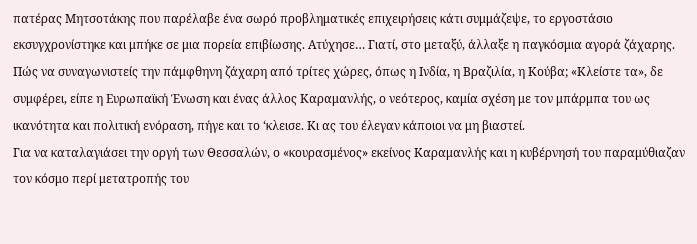πατέρας Μητσοτάκης που παρέλαβε ένα σωρό προβληματικές επιχειρήσεις κάτι συμμάζεψε, το εργοστάσιο εκσυγχρονίστηκε και μπήκε σε μια πορεία επιβίωσης. Ατύχησε… Γιατί, στο μεταξύ, άλλαξε η παγκόσμια αγορά ζάχαρης. Πώς να συναγωνιστείς την πάμφθηνη ζάχαρη από τρίτες χώρες, όπως η Ινδία, η Βραζιλία, η Κούβα; «Κλείστε τα», δε συμφέρει, είπε η Ευρωπαϊκή Ένωση και ένας άλλος Καραμανλής, ο νεότερος, καμία σχέση με τον μπάρμπα του ως ικανότητα και πολιτική ενόραση, πήγε και το ‘κλεισε. Κι ας του έλεγαν κάποιοι να μη βιαστεί.
Για να καταλαγιάσει την οργή των Θεσσαλών, ο «κουρασμένος» εκείνος Καραμανλής και η κυβέρνησή του παραμύθιαζαν τον κόσμο περί μετατροπής του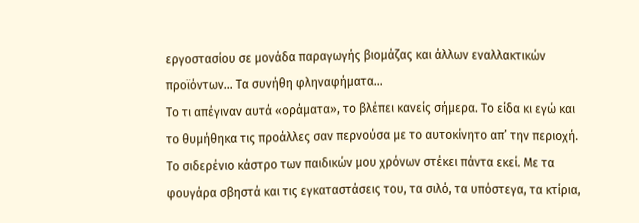εργοστασίου σε μονάδα παραγωγής βιομάζας και άλλων εναλλακτικών προϊόντων… Τα συνήθη φληναφήματα…
Το τι απέγιναν αυτά «οράματα», το βλέπει κανείς σήμερα. Το είδα κι εγώ και το θυμήθηκα τις προάλλες σαν περνούσα με το αυτοκίνητο απ’ την περιοχή. Το σιδερένιο κάστρο των παιδικών μου χρόνων στέκει πάντα εκεί. Με τα φουγάρα σβηστά και τις εγκαταστάσεις του, τα σιλό, τα υπόστεγα, τα κτίρια,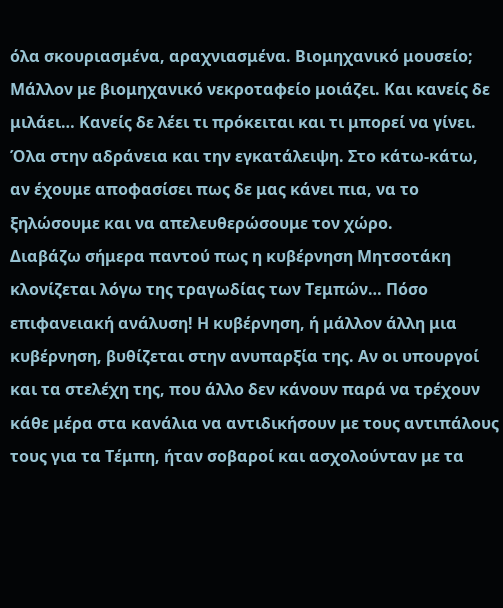όλα σκουριασμένα, αραχνιασμένα. Βιομηχανικό μουσείο; Μάλλον με βιομηχανικό νεκροταφείο μοιάζει. Και κανείς δε μιλάει… Κανείς δε λέει τι πρόκειται και τι μπορεί να γίνει. Όλα στην αδράνεια και την εγκατάλειψη. Στο κάτω-κάτω, αν έχουμε αποφασίσει πως δε μας κάνει πια, να το ξηλώσουμε και να απελευθερώσουμε τον χώρο.
Διαβάζω σήμερα παντού πως η κυβέρνηση Μητσοτάκη κλονίζεται λόγω της τραγωδίας των Τεμπών… Πόσο επιφανειακή ανάλυση! Η κυβέρνηση, ή μάλλον άλλη μια κυβέρνηση, βυθίζεται στην ανυπαρξία της. Αν οι υπουργοί και τα στελέχη της, που άλλο δεν κάνουν παρά να τρέχουν κάθε μέρα στα κανάλια να αντιδικήσουν με τους αντιπάλους τους για τα Τέμπη, ήταν σοβαροί και ασχολούνταν με τα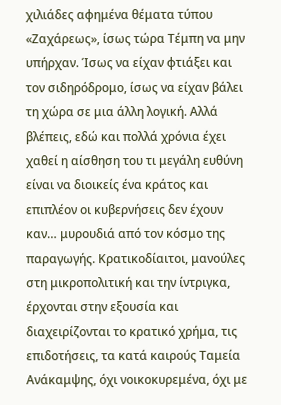χιλιάδες αφημένα θέματα τύπου «Ζαχάρεως», ίσως τώρα Τέμπη να μην υπήρχαν. Ίσως να είχαν φτιάξει και τον σιδηρόδρομο, ίσως να είχαν βάλει τη χώρα σε μια άλλη λογική. Αλλά βλέπεις, εδώ και πολλά χρόνια έχει χαθεί η αίσθηση του τι μεγάλη ευθύνη είναι να διοικείς ένα κράτος και επιπλέον οι κυβερνήσεις δεν έχουν καν… μυρουδιά από τον κόσμο της παραγωγής. Κρατικοδίαιτοι, μανούλες στη μικροπολιτική και την ίντριγκα, έρχονται στην εξουσία και διαχειρίζονται το κρατικό χρήμα, τις επιδοτήσεις, τα κατά καιρούς Ταμεία Ανάκαμψης, όχι νοικοκυρεμένα, όχι με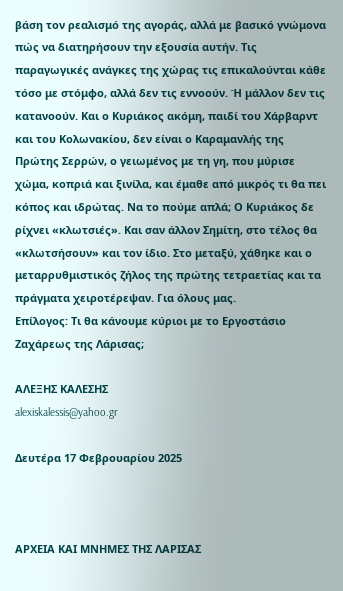βάση τον ρεαλισμό της αγοράς, αλλά με βασικό γνώμονα πώς να διατηρήσουν την εξουσία αυτήν. Τις παραγωγικές ανάγκες της χώρας τις επικαλούνται κάθε τόσο με στόμφο, αλλά δεν τις εννοούν. Ή μάλλον δεν τις κατανοούν. Και ο Κυριάκος ακόμη, παιδί του Χάρβαρντ και του Κολωνακίου, δεν είναι ο Καραμανλής της Πρώτης Σερρών, ο γειωμένος με τη γη, που μύρισε χώμα, κοπριά και ξινίλα, και έμαθε από μικρός τι θα πει κόπος και ιδρώτας. Να το πούμε απλά; Ο Κυριάκος δε ρίχνει «κλωτσιές». Και σαν άλλον Σημίτη, στο τέλος θα «κλωτσήσουν» και τον ίδιο. Στο μεταξύ, χάθηκε και ο μεταρρυθμιστικός ζήλος της πρώτης τετραετίας και τα πράγματα χειροτέρεψαν. Για όλους μας.
Επίλογος: Τι θα κάνουμε κύριοι με το Εργοστάσιο Ζαχάρεως της Λάρισας;

ΑΛΕΞΗΣ ΚΑΛΕΣΗΣ
alexiskalessis@yahoo.gr

Δευτέρα 17 Φεβρουαρίου 2025



ΑΡΧΕΙΑ ΚΑΙ ΜΝΗΜΕΣ ΤΗΣ ΛΑΡΙΣΑΣ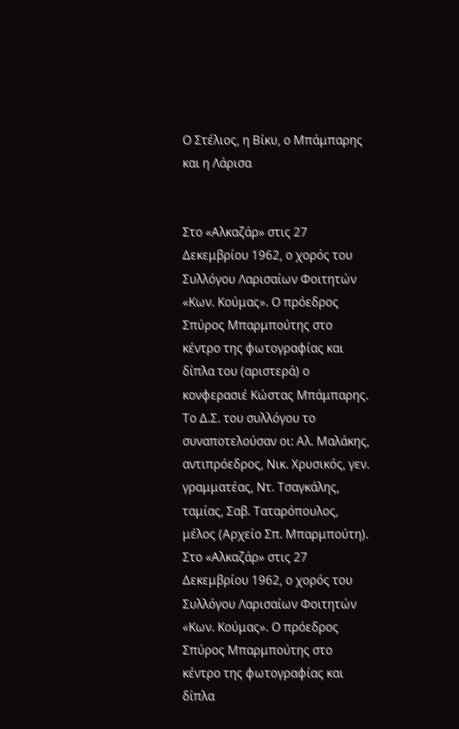Ο Στέλιος, η Βίκυ, ο Μπάμπαρης και η Λάρισα


Στο «Αλκαζάρ» στις 27 Δεκεμβρίου 1962, ο χορός του Συλλόγου Λαρισαίων Φοιτητών «Κων. Κούμας». Ο πρόεδρος Σπύρος Μπαρμπούτης στο κέντρο της φωτογραφίας και δίπλα του (αριστερά) ο κονφερασιέ Κώστας Μπάμπαρης. Το Δ.Σ. του συλλόγου το συναποτελούσαν οι: Αλ. Μαλάκης, αντιπρόεδρος, Νικ. Χρυσικός, γεν. γραμματέας, Ντ. Τσαγκάλης, ταμίας, Σαβ. Ταταρόπουλος, μέλος (Αρχείο Σπ. Μπαρμπούτη). Στο «Αλκαζάρ» στις 27 Δεκεμβρίου 1962, ο χορός του Συλλόγου Λαρισαίων Φοιτητών «Κων. Κούμας». Ο πρόεδρος Σπύρος Μπαρμπούτης στο κέντρο της φωτογραφίας και δίπλα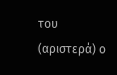του (αριστερά) ο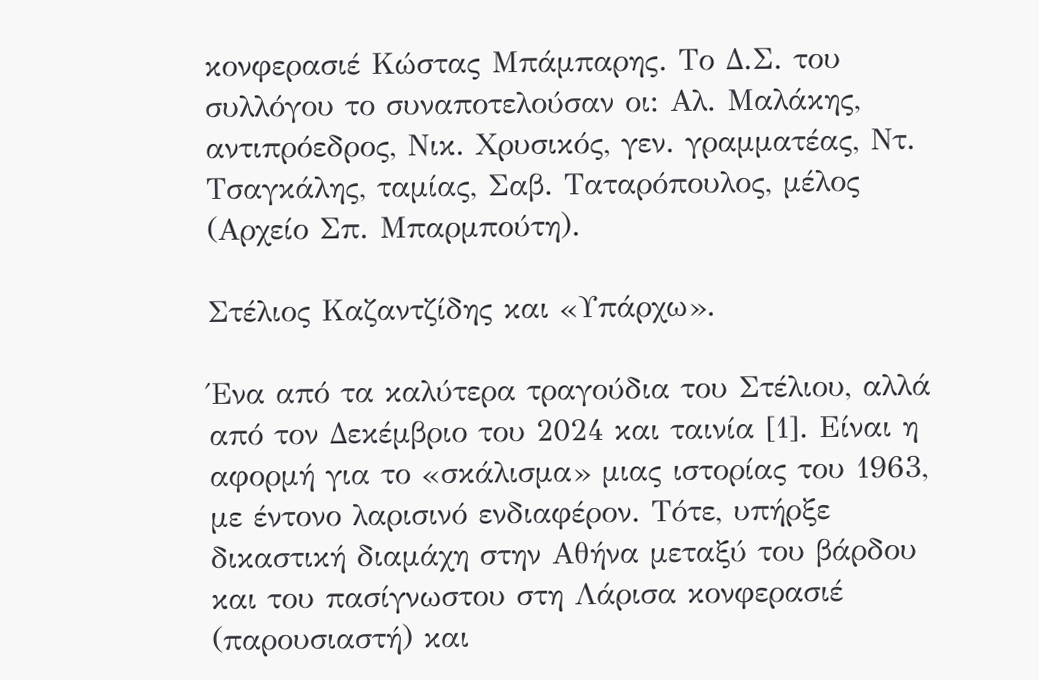κονφερασιέ Κώστας Μπάμπαρης. Το Δ.Σ. του συλλόγου το συναποτελούσαν οι: Αλ. Μαλάκης, αντιπρόεδρος, Νικ. Χρυσικός, γεν. γραμματέας, Ντ. Τσαγκάλης, ταμίας, Σαβ. Ταταρόπουλος, μέλος (Αρχείο Σπ. Μπαρμπούτη).

Στέλιος Καζαντζίδης και «Υπάρχω».

Ένα από τα καλύτερα τραγούδια του Στέλιου, αλλά από τον Δεκέμβριο του 2024 και ταινία [1]. Είναι η αφορμή για το «σκάλισμα» μιας ιστορίας του 1963, με έντονο λαρισινό ενδιαφέρον. Τότε, υπήρξε δικαστική διαμάχη στην Αθήνα μεταξύ του βάρδου και του πασίγνωστου στη Λάρισα κονφερασιέ (παρουσιαστή) και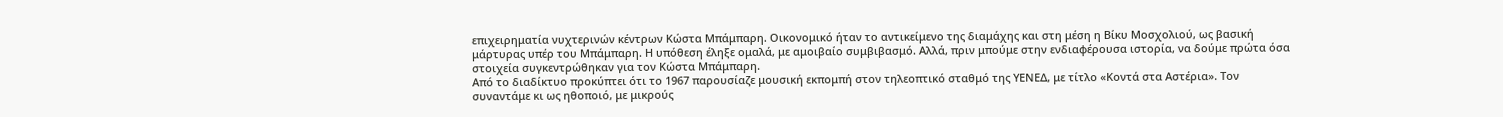επιχειρηματία νυχτερινών κέντρων Κώστα Μπάμπαρη. Οικονομικό ήταν το αντικείμενο της διαμάχης και στη μέση η Βίκυ Μοσχολιού, ως βασική μάρτυρας υπέρ του Μπάμπαρη. Η υπόθεση έληξε ομαλά, με αμοιβαίο συμβιβασμό. Αλλά, πριν μπούμε στην ενδιαφέρουσα ιστορία, να δούμε πρώτα όσα στοιχεία συγκεντρώθηκαν για τον Κώστα Μπάμπαρη.
Από το διαδίκτυο προκύπτει ότι το 1967 παρουσίαζε μουσική εκπομπή στον τηλεοπτικό σταθμό της ΥΕΝΕΔ, με τίτλο «Κοντά στα Αστέρια». Τον συναντάμε κι ως ηθοποιό, με μικρούς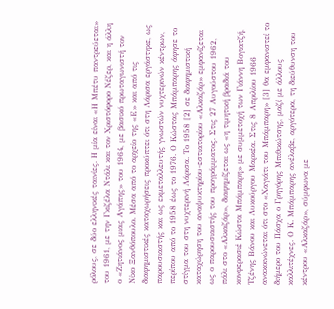ρόλους, σε δύο ελληνικές ταινίες. Η μία είναι «Η Μπέτυ παντρεύεται» του 1961, με την Γκιζέλα Ντάλι και τον Χριστόφορο Νέζερ, και η άλλη ο «Ζητιάνος μιας Αγάπης» του 1964, με βασικό πρωταγωνιστή τον Νίκο Ξανθόπουλο. Μέσα από το αρχείο της «Ε» και από τις διαφημιστικές καταχωρήσεις προκύπτει ότι στη Λάρισα εργάστηκε, ως παρουσιαστής και ως εκμεταλλευτής γνωστών νυχτερινών κέντρων, περίπου από το 1958 έως το 1976. Ο Κώστας Μπάμπαρης άφησε το στίγμα του στη νυχτερινή Λάρισα. Το 1958 [2] σε διαφημιστική καταχώρηση του αναψυκτηρίου-εστιατορίου «Αλκαζάρ» εμφανίζεται ως ο παρουσιαστής του προγράμματος. Στις 27 Αυγούστου 1962, πάλι στο «Αλκαζάρ», διαφημίζεται ως «η τιμητική βραδιά του κονφερασιέ Κώστα Μπάμπαρη» με συμμετοχή των Γιάννη Βογιατζή, Τζένης Βάνου και Λυκούργου Μαρκέα. Στις 8 Απριλίου 1966 ανακοινώνεται ότι στο «Χαγιάτι του Μπάμπαρη» [3] θα εμφανιστεί το διήμερο του Πάσχα ο Γρηγόρης Μπιθικώτσης, μαζί με άλλους καλλιτέχνες. Ο Κ. Μπάμπαρης ανέλαβε, αργότερα, τη διεύθυνση του κέντρου «Αλκαζάρ», σύμφωνα με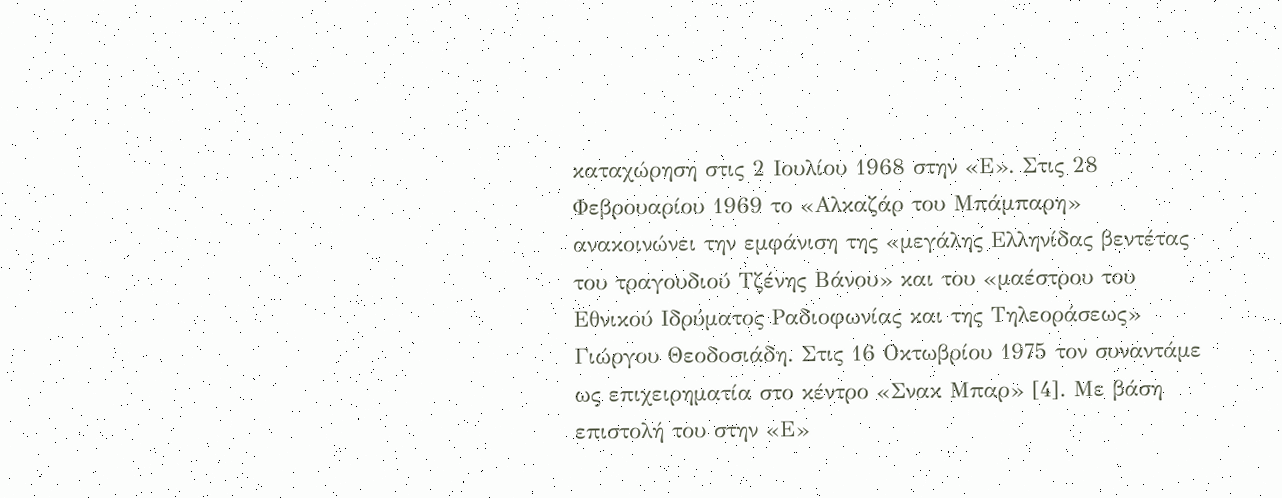καταχώρηση στις 2 Ιουλίου 1968 στην «Ε». Στις 28 Φεβρουαρίου 1969 το «Αλκαζάρ του Μπάμπαρη» ανακοινώνει την εμφάνιση της «μεγάλης Ελληνίδας βεντέτας του τραγουδιού Τζένης Βάνου» και του «μαέστρου του Εθνικού Ιδρύματος Ραδιοφωνίας και της Τηλεοράσεως» Γιώργου Θεοδοσιάδη. Στις 16 Οκτωβρίου 1975 τον συναντάμε ως επιχειρηματία στο κέντρο «Σνακ Μπαρ» [4]. Με βάση επιστολή του στην «Ε»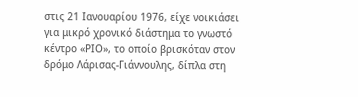στις 21 Ιανουαρίου 1976, είχε νοικιάσει για μικρό χρονικό διάστημα το γνωστό κέντρο «ΡΙΟ», το οποίο βρισκόταν στον δρόμο Λάρισας-Γιάννουλης, δίπλα στη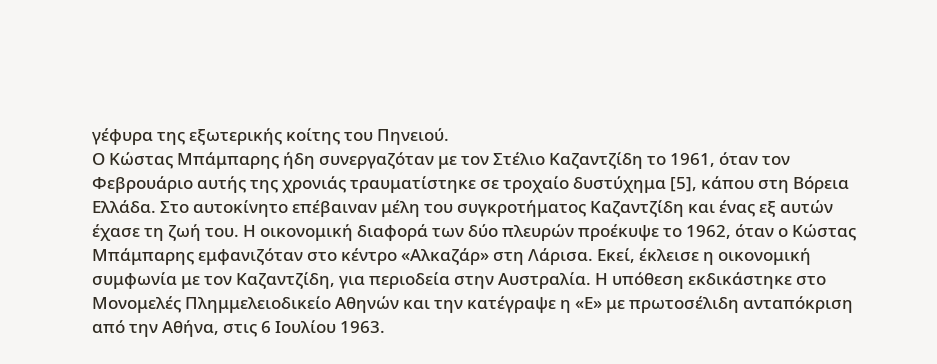γέφυρα της εξωτερικής κοίτης του Πηνειού.
Ο Κώστας Μπάμπαρης ήδη συνεργαζόταν με τον Στέλιο Καζαντζίδη το 1961, όταν τον Φεβρουάριο αυτής της χρονιάς τραυματίστηκε σε τροχαίο δυστύχημα [5], κάπου στη Βόρεια Ελλάδα. Στο αυτοκίνητο επέβαιναν μέλη του συγκροτήματος Καζαντζίδη και ένας εξ αυτών έχασε τη ζωή του. Η οικονομική διαφορά των δύο πλευρών προέκυψε το 1962, όταν ο Κώστας Μπάμπαρης εμφανιζόταν στο κέντρο «Αλκαζάρ» στη Λάρισα. Εκεί, έκλεισε η οικονομική συμφωνία με τον Καζαντζίδη, για περιοδεία στην Αυστραλία. Η υπόθεση εκδικάστηκε στο Μονομελές Πλημμελειοδικείο Αθηνών και την κατέγραψε η «Ε» με πρωτοσέλιδη ανταπόκριση από την Αθήνα, στις 6 Ιουλίου 1963.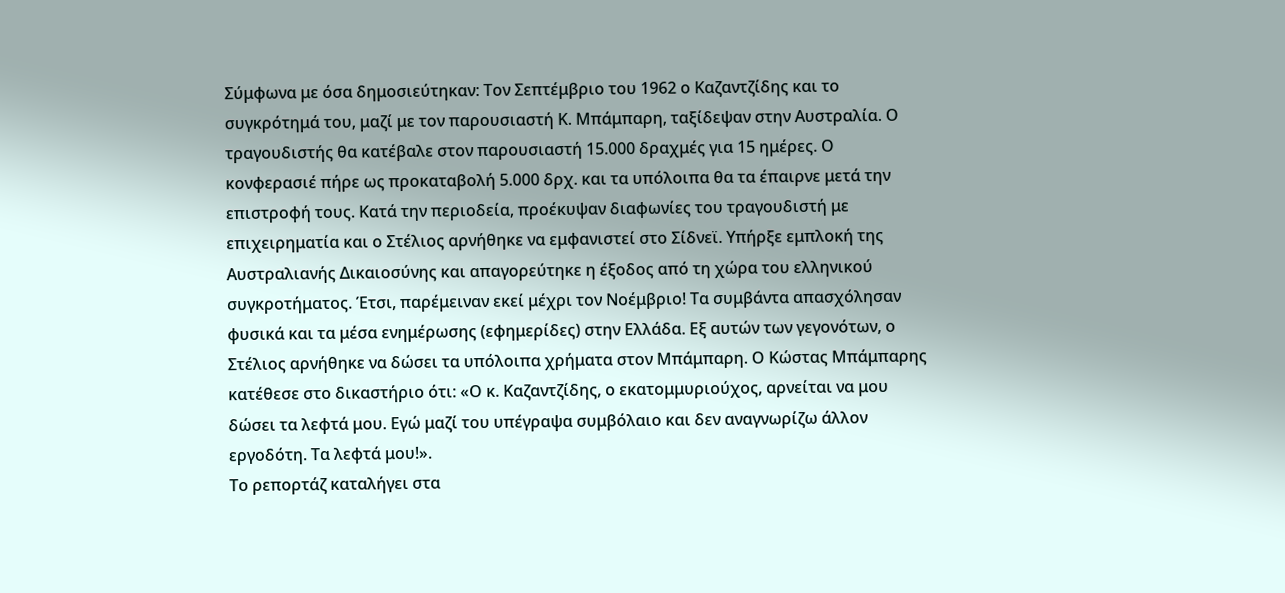Σύμφωνα με όσα δημοσιεύτηκαν: Τον Σεπτέμβριο του 1962 ο Καζαντζίδης και το συγκρότημά του, μαζί με τον παρουσιαστή Κ. Μπάμπαρη, ταξίδεψαν στην Αυστραλία. Ο τραγουδιστής θα κατέβαλε στον παρουσιαστή 15.000 δραχμές για 15 ημέρες. Ο κονφερασιέ πήρε ως προκαταβολή 5.000 δρχ. και τα υπόλοιπα θα τα έπαιρνε μετά την επιστροφή τους. Κατά την περιοδεία, προέκυψαν διαφωνίες του τραγουδιστή με επιχειρηματία και ο Στέλιος αρνήθηκε να εμφανιστεί στο Σίδνεϊ. Υπήρξε εμπλοκή της Αυστραλιανής Δικαιοσύνης και απαγορεύτηκε η έξοδος από τη χώρα του ελληνικού συγκροτήματος. Έτσι, παρέμειναν εκεί μέχρι τον Νοέμβριο! Τα συμβάντα απασχόλησαν φυσικά και τα μέσα ενημέρωσης (εφημερίδες) στην Ελλάδα. Εξ αυτών των γεγονότων, ο Στέλιος αρνήθηκε να δώσει τα υπόλοιπα χρήματα στον Μπάμπαρη. Ο Κώστας Μπάμπαρης κατέθεσε στο δικαστήριο ότι: «Ο κ. Καζαντζίδης, ο εκατομμυριούχος, αρνείται να μου δώσει τα λεφτά μου. Εγώ μαζί του υπέγραψα συμβόλαιο και δεν αναγνωρίζω άλλον εργοδότη. Τα λεφτά μου!».
Το ρεπορτάζ καταλήγει στα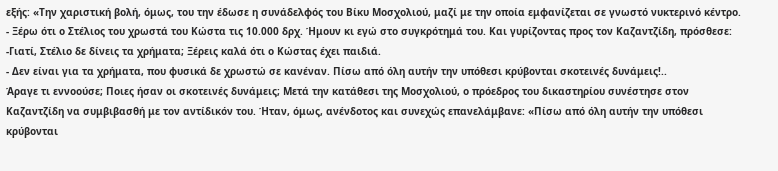εξής: «Την χαριστική βολή, όμως, του την έδωσε η συνάδελφός του Βίκυ Μοσχολιού, μαζί με την οποία εμφανίζεται σε γνωστό νυκτερινό κέντρο.
- Ξέρω ότι ο Στέλιος του χρωστά του Κώστα τις 10.000 δρχ. Ήμουν κι εγώ στο συγκρότημά του. Και γυρίζοντας προς τον Καζαντζίδη, πρόσθεσε:
-Γιατί, Στέλιο δε δίνεις τα χρήματα; Ξέρεις καλά ότι ο Κώστας έχει παιδιά.
- Δεν είναι για τα χρήματα, που φυσικά δε χρωστώ σε κανέναν. Πίσω από όλη αυτήν την υπόθεσι κρύβονται σκοτεινές δυνάμεις!..
Άραγε τι εννοούσε; Ποιες ήσαν οι σκοτεινές δυνάμεις; Μετά την κατάθεσι της Μοσχολιού, ο πρόεδρος του δικαστηρίου συνέστησε στον Καζαντζίδη να συμβιβασθή με τον αντίδικόν του. Ήταν, όμως, ανένδοτος και συνεχώς επανελάμβανε: «Πίσω από όλη αυτήν την υπόθεσι κρύβονται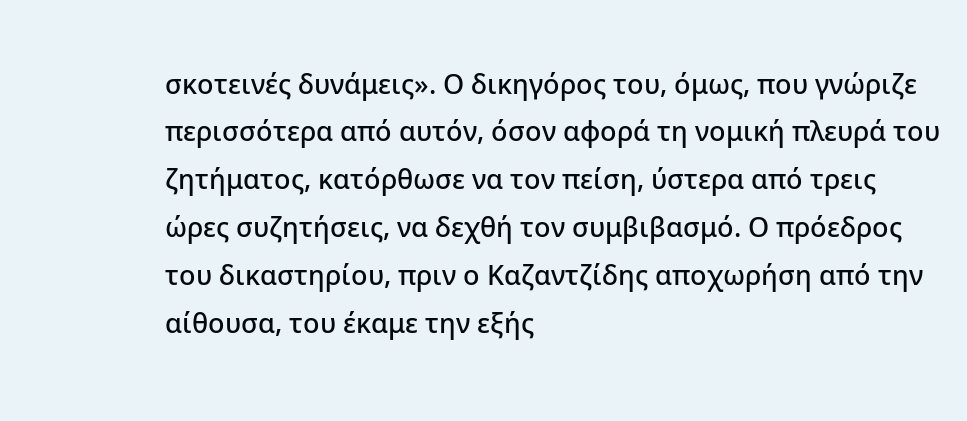σκοτεινές δυνάμεις». Ο δικηγόρος του, όμως, που γνώριζε περισσότερα από αυτόν, όσον αφορά τη νομική πλευρά του ζητήματος, κατόρθωσε να τον πείση, ύστερα από τρεις ώρες συζητήσεις, να δεχθή τον συμβιβασμό. Ο πρόεδρος του δικαστηρίου, πριν ο Καζαντζίδης αποχωρήση από την αίθουσα, του έκαμε την εξής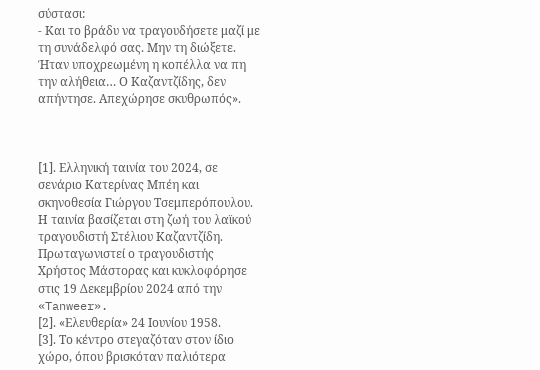σύστασι:
- Και το βράδυ να τραγουδήσετε μαζί με τη συνάδελφό σας. Μην τη διώξετε. Ήταν υποχρεωμένη η κοπέλλα να πη την αλήθεια… Ο Καζαντζίδης, δεν απήντησε. Απεχώρησε σκυθρωπός».



[1]. Ελληνική ταινία του 2024, σε σενάριο Κατερίνας Μπέη και σκηνοθεσία Γιώργου Τσεμπερόπουλου. Η ταινία βασίζεται στη ζωή του λαϊκού τραγουδιστή Στέλιου Καζαντζίδη. Πρωταγωνιστεί ο τραγουδιστής Χρήστος Μάστορας και κυκλοφόρησε στις 19 Δεκεμβρίου 2024 από την «Tanweer».
[2]. «Ελευθερία» 24 Ιουνίου 1958.
[3]. Το κέντρο στεγαζόταν στον ίδιο χώρο, όπου βρισκόταν παλιότερα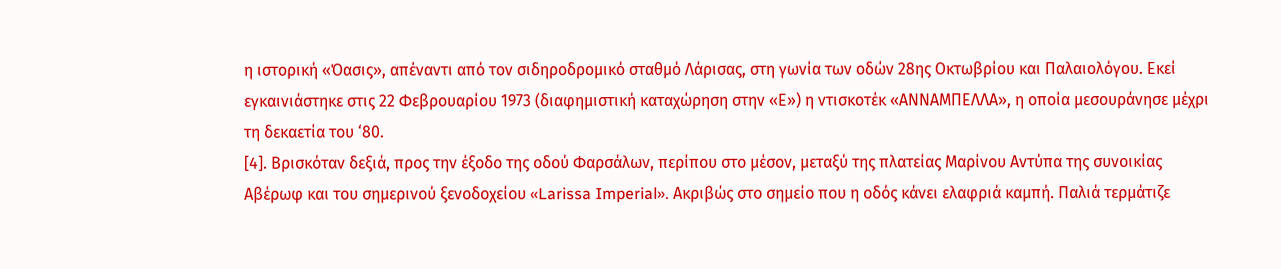η ιστορική «Όασις», απέναντι από τον σιδηροδρομικό σταθμό Λάρισας, στη γωνία των οδών 28ης Οκτωβρίου και Παλαιολόγου. Εκεί εγκαινιάστηκε στις 22 Φεβρουαρίου 1973 (διαφημιστική καταχώρηση στην «Ε») η ντισκοτέκ «ΑΝΝΑΜΠΕΛΛΑ», η οποία μεσουράνησε μέχρι τη δεκαετία του ‘80.
[4]. Βρισκόταν δεξιά, προς την έξοδο της οδού Φαρσάλων, περίπου στο μέσον, μεταξύ της πλατείας Μαρίνου Αντύπα της συνοικίας Αβέρωφ και του σημερινού ξενοδοχείου «Larissa Imperial». Ακριβώς στο σημείο που η οδός κάνει ελαφριά καμπή. Παλιά τερμάτιζε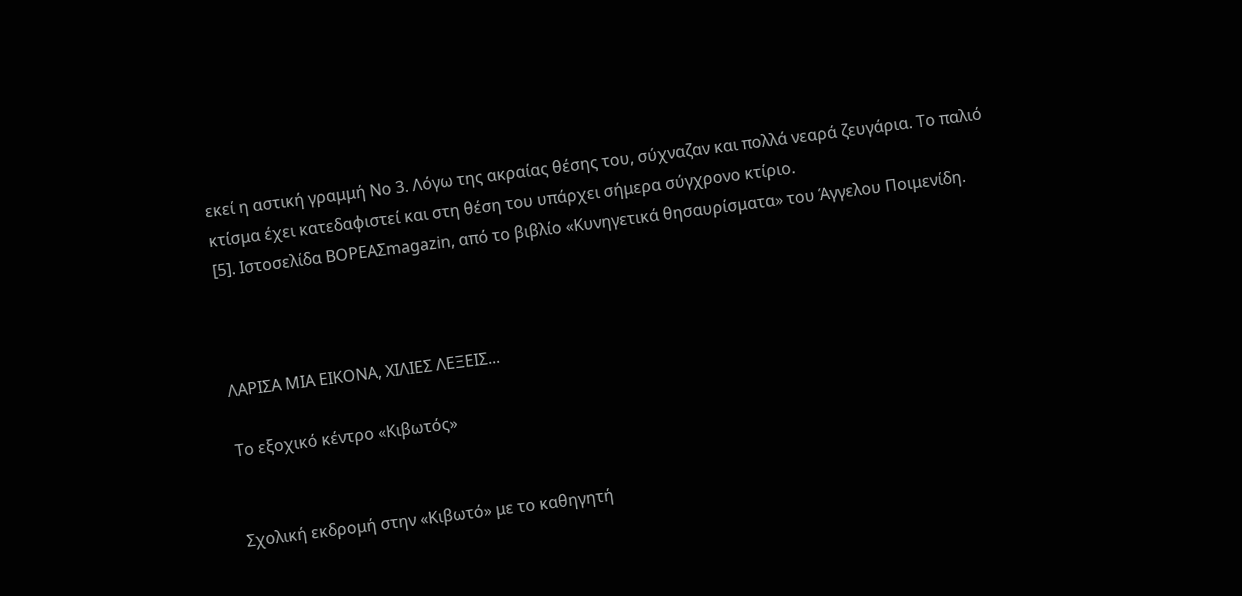εκεί η αστική γραμμή Νο 3. Λόγω της ακραίας θέσης του, σύχναζαν και πολλά νεαρά ζευγάρια. Το παλιό κτίσμα έχει κατεδαφιστεί και στη θέση του υπάρχει σήμερα σύγχρονο κτίριο.
[5]. Ιστοσελίδα ΒΟΡΕΑΣmagazin, από το βιβλίο «Κυνηγετικά θησαυρίσματα» του Άγγελου Ποιμενίδη.



ΛΑΡΙΣΑ ΜΙΑ ΕΙΚΟΝΑ, ΧΙΛΙΕΣ ΛΕΞΕΙΣ...

Το εξοχικό κέντρο «Κιβωτός»


Σχολική εκδρομή στην «Κιβωτό» με το καθηγητή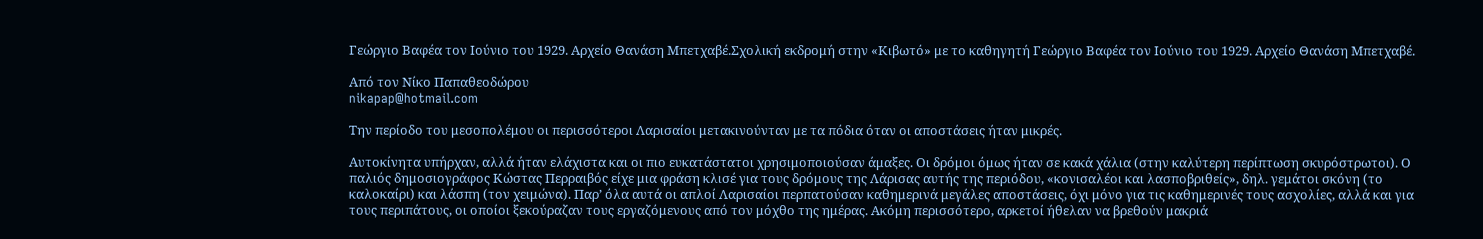Γεώργιο Βαφέα τον Ιούνιο του 1929. Αρχείο Θανάση Μπετχαβέ.Σχολική εκδρομή στην «Κιβωτό» με το καθηγητή Γεώργιο Βαφέα τον Ιούνιο του 1929. Αρχείο Θανάση Μπετχαβέ.

Από τον Νίκο Παπαθεοδώρου
nikapap@hotmail.com

Την περίοδο του μεσοπολέμου οι περισσότεροι Λαρισαίοι μετακινούνταν με τα πόδια όταν οι αποστάσεις ήταν μικρές.

Αυτοκίνητα υπήρχαν, αλλά ήταν ελάχιστα και οι πιο ευκατάστατοι χρησιμοποιούσαν άμαξες. Οι δρόμοι όμως ήταν σε κακά χάλια (στην καλύτερη περίπτωση σκυρόστρωτοι). Ο παλιός δημοσιογράφος Κώστας Περραιβός είχε μια φράση κλισέ για τους δρόμους της Λάρισας αυτής της περιόδου, «κονισαλέοι και λασποβριθείς», δηλ. γεμάτοι σκόνη (το καλοκαίρι) και λάσπη (τον χειμώνα). Παρ’ όλα αυτά οι απλοί Λαρισαίοι περπατούσαν καθημερινά μεγάλες αποστάσεις, όχι μόνο για τις καθημερινές τους ασχολίες, αλλά και για τους περιπάτους, οι οποίοι ξεκούραζαν τους εργαζόμενους από τον μόχθο της ημέρας. Ακόμη περισσότερο, αρκετοί ήθελαν να βρεθούν μακριά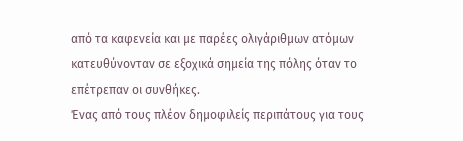από τα καφενεία και με παρέες ολιγάριθμων ατόμων κατευθύνονταν σε εξοχικά σημεία της πόλης όταν το επέτρεπαν οι συνθήκες.
Ένας από τους πλέον δημοφιλείς περιπάτους για τους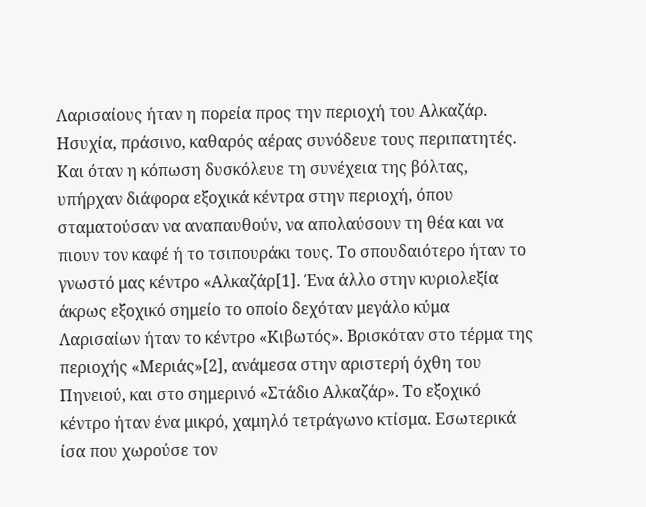Λαρισαίους ήταν η πορεία προς την περιοχή του Αλκαζάρ. Ησυχία, πράσινο, καθαρός αέρας συνόδευε τους περιπατητές. Και όταν η κόπωση δυσκόλευε τη συνέχεια της βόλτας, υπήρχαν διάφορα εξοχικά κέντρα στην περιοχή, όπου σταματούσαν να αναπαυθούν, να απολαύσουν τη θέα και να πιουν τον καφέ ή το τσιπουράκι τους. Το σπουδαιότερο ήταν το γνωστό μας κέντρο «Αλκαζάρ[1]. Ένα άλλο στην κυριολεξία άκρως εξοχικό σημείο το οποίο δεχόταν μεγάλο κύμα Λαρισαίων ήταν το κέντρο «Κιβωτός». Βρισκόταν στο τέρμα της περιοχής «Μεριάς»[2], ανάμεσα στην αριστερή όχθη του Πηνειού, και στο σημερινό «Στάδιο Αλκαζάρ». Το εξοχικό κέντρο ήταν ένα μικρό, χαμηλό τετράγωνο κτίσμα. Εσωτερικά ίσα που χωρούσε τον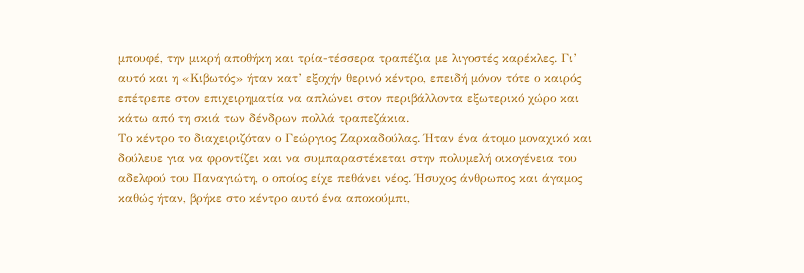μπουφέ, την μικρή αποθήκη και τρία-τέσσερα τραπέζια με λιγοστές καρέκλες. Γι’ αυτό και η «Κιβωτός» ήταν κατ’ εξοχήν θερινό κέντρο, επειδή μόνον τότε ο καιρός επέτρεπε στον επιχειρηματία να απλώνει στον περιβάλλοντα εξωτερικό χώρο και κάτω από τη σκιά των δένδρων πολλά τραπεζάκια.
Το κέντρο το διαχειριζόταν ο Γεώργιος Ζαρκαδούλας. Ήταν ένα άτομο μοναχικό και δούλευε για να φροντίζει και να συμπαραστέκεται στην πολυμελή οικογένεια του αδελφού του Παναγιώτη, ο οποίος είχε πεθάνει νέος. Ήσυχος άνθρωπος και άγαμος καθώς ήταν, βρήκε στο κέντρο αυτό ένα αποκούμπι,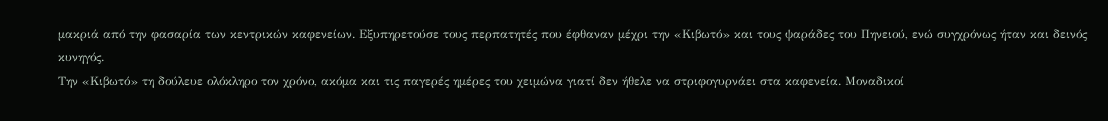μακριά από την φασαρία των κεντρικών καφενείων. Εξυπηρετούσε τους περπατητές που έφθαναν μέχρι την «Κιβωτό» και τους ψαράδες του Πηνειού, ενώ συγχρόνως ήταν και δεινός κυνηγός.
Την «Κιβωτό» τη δούλευε ολόκληρο τον χρόνο, ακόμα και τις παγερές ημέρες του χειμώνα γιατί δεν ήθελε να στριφογυρνάει στα καφενεία. Μοναδικοί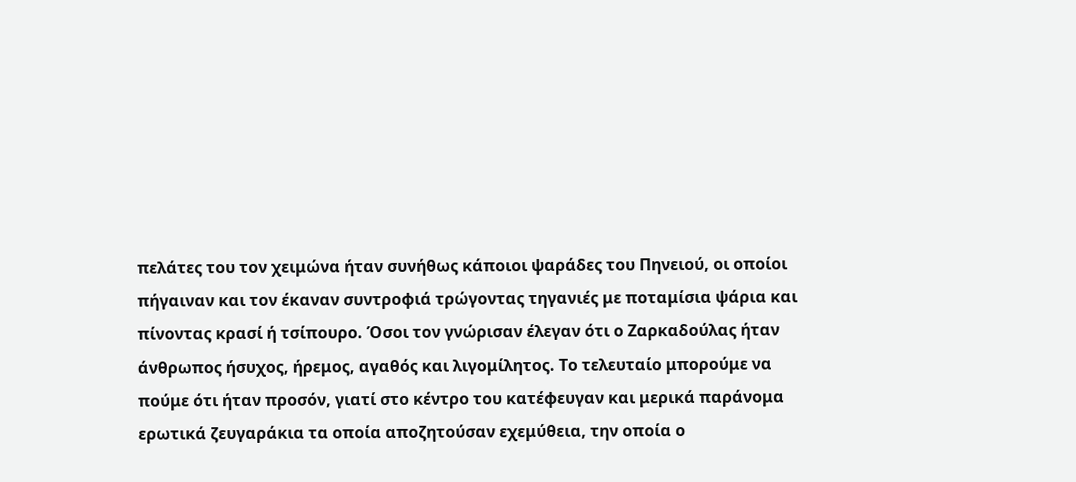πελάτες του τον χειμώνα ήταν συνήθως κάποιοι ψαράδες του Πηνειού, οι οποίοι πήγαιναν και τον έκαναν συντροφιά τρώγοντας τηγανιές με ποταμίσια ψάρια και πίνοντας κρασί ή τσίπουρο. Όσοι τον γνώρισαν έλεγαν ότι ο Ζαρκαδούλας ήταν άνθρωπος ήσυχος, ήρεμος, αγαθός και λιγομίλητος. Το τελευταίο μπορούμε να πούμε ότι ήταν προσόν, γιατί στο κέντρο του κατέφευγαν και μερικά παράνομα ερωτικά ζευγαράκια τα οποία αποζητούσαν εχεμύθεια, την οποία ο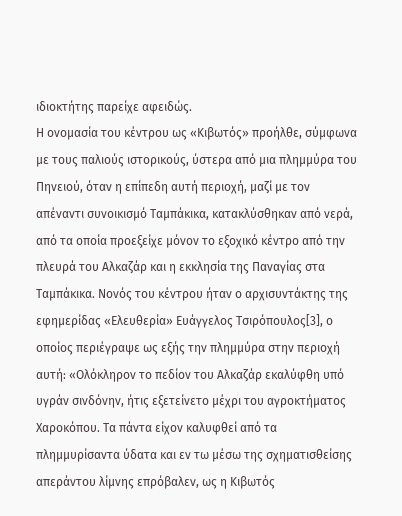ιδιοκτήτης παρείχε αφειδώς.
Η ονομασία του κέντρου ως «Κιβωτός» προήλθε, σύμφωνα με τους παλιούς ιστορικούς, ύστερα από μια πλημμύρα του Πηνειού, όταν η επίπεδη αυτή περιοχή, μαζί με τον απέναντι συνοικισμό Ταμπάκικα, κατακλύσθηκαν από νερά, από τα οποία προεξείχε μόνον το εξοχικό κέντρο από την πλευρά του Αλκαζάρ και η εκκλησία της Παναγίας στα Ταμπάκικα. Νονός του κέντρου ήταν ο αρχισυντάκτης της εφημερίδας «Ελευθερία» Ευάγγελος Τσιρόπουλος[3], ο οποίος περιέγραψε ως εξής την πλημμύρα στην περιοχή αυτή: «Ολόκληρον το πεδίον του Αλκαζάρ εκαλύφθη υπό υγράν σινδόνην, ήτις εξετείνετο μέχρι του αγροκτήματος Χαροκόπου. Τα πάντα είχον καλυφθεί από τα πλημμυρίσαντα ύδατα και εν τω μέσω της σχηματισθείσης απεράντου λίμνης επρόβαλεν, ως η Κιβωτός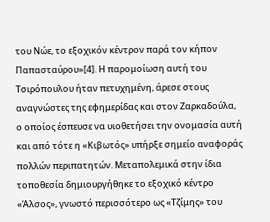του Νώε, το εξοχικόν κέντρον παρά τον κήπον Παπασταύρου»[4]. Η παρομοίωση αυτή του Τσιρόπουλου ήταν πετυχημένη, άρεσε στους αναγνώστες της εφημερίδας και στον Ζαρκαδούλα, ο οποίος έσπευσε να υιοθετήσει την ονομασία αυτή και από τότε η «Κιβωτός» υπήρξε σημείο αναφοράς πολλών περιπατητών. Μεταπολεμικά στην ίδια τοποθεσία δημιουργήθηκε το εξοχικό κέντρο «Άλσος», γνωστό περισσότερο ως «Τζίμης» του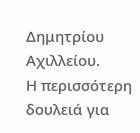Δημητρίου Αχιλλείου.
Η περισσότερη δουλειά για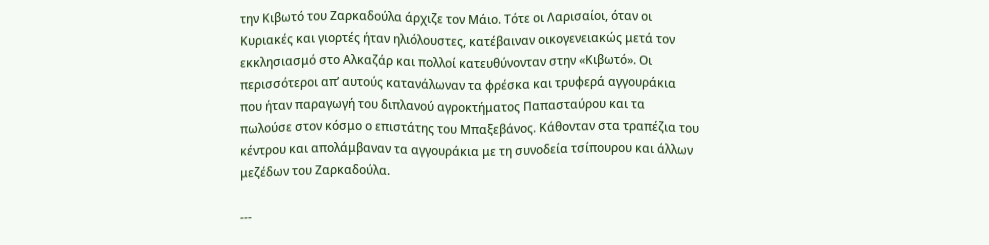την Κιβωτό του Ζαρκαδούλα άρχιζε τον Μάιο. Τότε οι Λαρισαίοι, όταν οι Κυριακές και γιορτές ήταν ηλιόλουστες, κατέβαιναν οικογενειακώς μετά τον εκκλησιασμό στο Αλκαζάρ και πολλοί κατευθύνονταν στην «Κιβωτό». Οι περισσότεροι απ’ αυτούς κατανάλωναν τα φρέσκα και τρυφερά αγγουράκια που ήταν παραγωγή του διπλανού αγροκτήματος Παπασταύρου και τα πωλούσε στον κόσμο ο επιστάτης του Μπαξεβάνος. Κάθονταν στα τραπέζια του κέντρου και απολάμβαναν τα αγγουράκια με τη συνοδεία τσίπουρου και άλλων μεζέδων του Ζαρκαδούλα.

---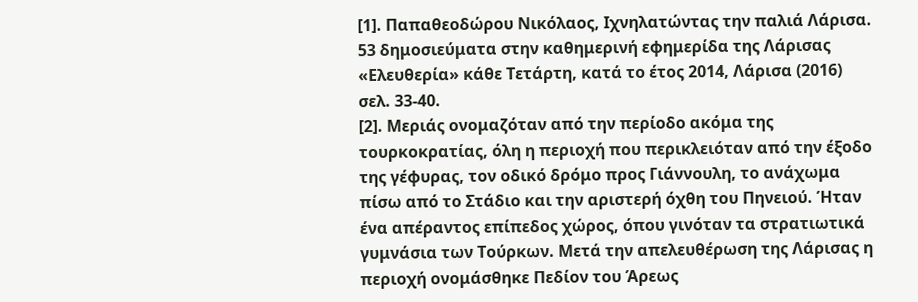[1]. Παπαθεοδώρου Νικόλαος, Ιχνηλατώντας την παλιά Λάρισα. 53 δημοσιεύματα στην καθημερινή εφημερίδα της Λάρισας «Ελευθερία» κάθε Τετάρτη, κατά το έτος 2014, Λάρισα (2016) σελ. 33-40.
[2]. Μεριάς ονομαζόταν από την περίοδο ακόμα της τουρκοκρατίας, όλη η περιοχή που περικλειόταν από την έξοδο της γέφυρας, τον οδικό δρόμο προς Γιάννουλη, το ανάχωμα πίσω από το Στάδιο και την αριστερή όχθη του Πηνειού. Ήταν ένα απέραντος επίπεδος χώρος, όπου γινόταν τα στρατιωτικά γυμνάσια των Τούρκων. Μετά την απελευθέρωση της Λάρισας η περιοχή ονομάσθηκε Πεδίον του Άρεως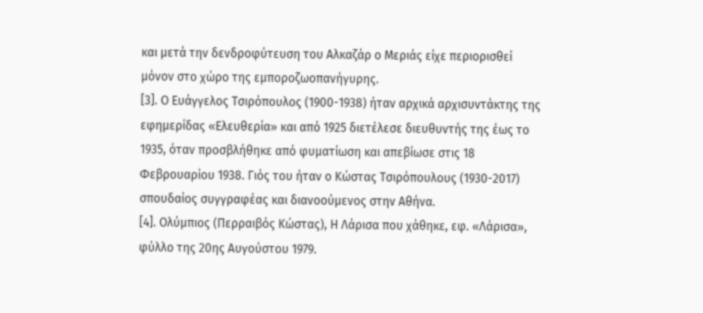και μετά την δενδροφύτευση του Αλκαζάρ ο Μεριάς είχε περιορισθεί μόνον στο χώρο της εμποροζωοπανήγυρης.
[3]. Ο Ευάγγελος Τσιρόπουλος (1900-1938) ήταν αρχικά αρχισυντάκτης της εφημερίδας «Ελευθερία» και από 1925 διετέλεσε διευθυντής της έως το 1935, όταν προσβλήθηκε από φυματίωση και απεβίωσε στις 18 Φεβρουαρίου 1938. Γιός του ήταν ο Κώστας Τσιρόπουλους (1930-2017) σπουδαίος συγγραφέας και διανοούμενος στην Αθήνα.
[4]. Ολύμπιος (Περραιβός Κώστας), Η Λάρισα που χάθηκε, εφ. «Λάρισα», φύλλο της 20ης Αυγούστου 1979.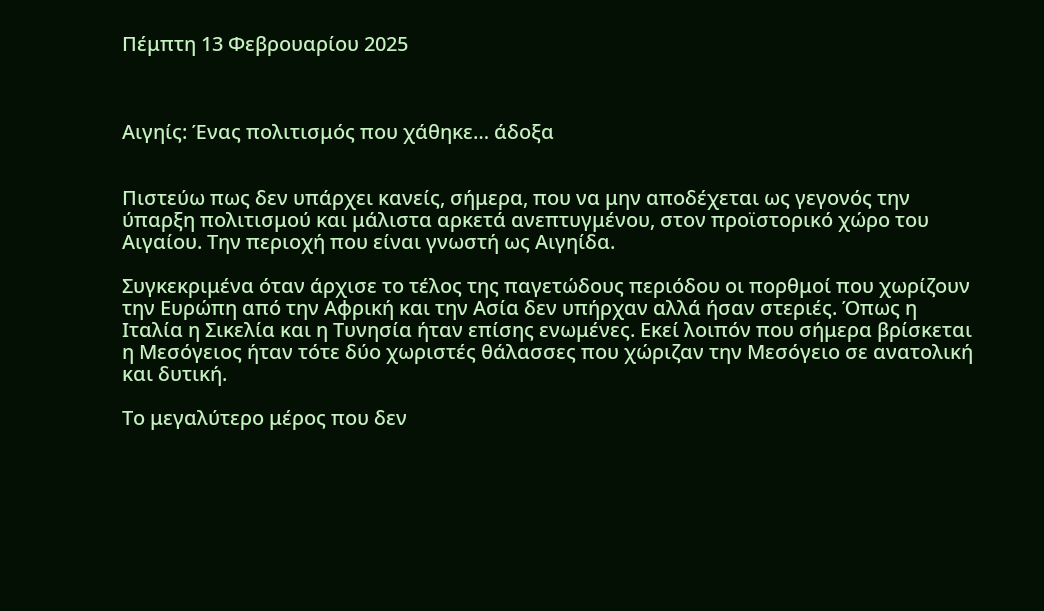Πέμπτη 13 Φεβρουαρίου 2025



Αιγηίς: Ένας πολιτισμός που χάθηκε… άδοξα


Πιστεύω πως δεν υπάρχει κανείς, σήμερα, που να μην αποδέχεται ως γεγονός την ύπαρξη πολιτισμού και μάλιστα αρκετά ανεπτυγμένου, στον προϊστορικό χώρο του Αιγαίου. Την περιοχή που είναι γνωστή ως Αιγηίδα.

Συγκεκριμένα όταν άρχισε το τέλος της παγετώδους περιόδου οι πορθμοί που χωρίζουν την Ευρώπη από την Αφρική και την Ασία δεν υπήρχαν αλλά ήσαν στεριές. Όπως η Ιταλία η Σικελία και η Τυνησία ήταν επίσης ενωμένες. Εκεί λοιπόν που σήμερα βρίσκεται η Μεσόγειος ήταν τότε δύο χωριστές θάλασσες που χώριζαν την Μεσόγειο σε ανατολική και δυτική.

Το μεγαλύτερο μέρος που δεν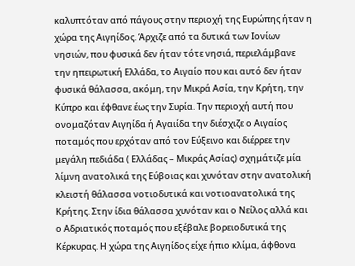καλυπτόταν από πάγους στην περιοχή της Ευρώπης ήταν η χώρα της Αιγηίδος. Άρχιζε από τα δυτικά των Ιονίων νησιών, που φυσικά δεν ήταν τότε νησιά, περιελάμβανε την ηπειρωτική Ελλάδα, το Αιγαίο που και αυτό δεν ήταν φυσικά θάλασσα, ακόμη, την Μικρά Ασία, την Κρήτη, την Κύπρο και έφθανε έως την Συρία. Την περιοχή αυτή που ονομαζόταν Αιγηίδα ή Αγαιίδα την διέσχιζε ο Αιγαίος ποταμός που ερχόταν από τον Εύξεινο και διέρρεε την μεγάλη πεδιάδα ( Ελλάδας – Μικράς Ασίας) σχημάτιζε μία λίμνη ανατολικά της Εύβοιας και χυνόταν στην ανατολική κλειστή θάλασσα νοτιοδυτικά και νοτιοανατολικά της Κρήτης. Στην ίδια θάλασσα χυνόταν και ο Νείλος αλλά και ο Αδριατικός ποταμός που εξέβαλε βορειοδυτικά της Κέρκυρας. Η χώρα της Αιγηίδος είχε ήπιο κλίμα, άφθονα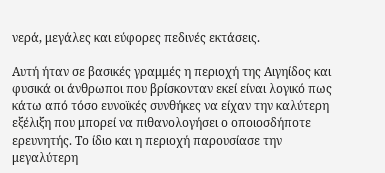νερά, μεγάλες και εύφορες πεδινές εκτάσεις.

Αυτή ήταν σε βασικές γραμμές η περιοχή της Αιγηίδος και φυσικά οι άνθρωποι που βρίσκονταν εκεί είναι λογικό πως κάτω από τόσο ευνοϊκές συνθήκες να είχαν την καλύτερη εξέλιξη που μπορεί να πιθανολογήσει ο οποιοσδήποτε ερευνητής. Το ίδιο και η περιοχή παρουσίασε την μεγαλύτερη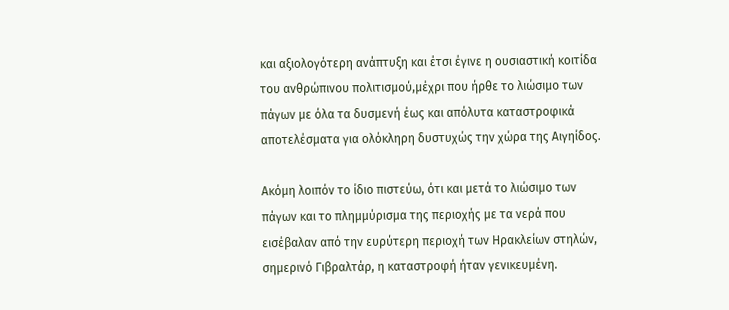και αξιολογότερη ανάπτυξη και έτσι έγινε η ουσιαστική κοιτίδα του ανθρώπινου πολιτισμού,μέχρι που ήρθε το λιώσιμο των πάγων με όλα τα δυσμενή έως και απόλυτα καταστροφικά αποτελέσματα για ολόκληρη δυστυχώς την χώρα της Αιγηίδος.

Ακόμη λοιπόν το ίδιο πιστεύω, ότι και μετά το λιώσιμο των πάγων και το πλημμύρισμα της περιοχής με τα νερά που εισέβαλαν από την ευρύτερη περιοχή των Ηρακλείων στηλών, σημερινό Γιβραλτάρ, η καταστροφή ήταν γενικευμένη.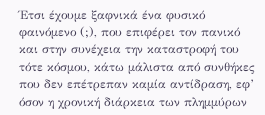Έτσι έχουμε ξαφνικά ένα φυσικό φαινόμενο (;), που επιφέρει τον πανικό και στην συνέχεια την καταστροφή του τότε κόσμου, κάτω μάλιστα από συνθήκες που δεν επέτρεπαν καμία αντίδραση, εφ’ όσον η χρονική διάρκεια των πλημμύρων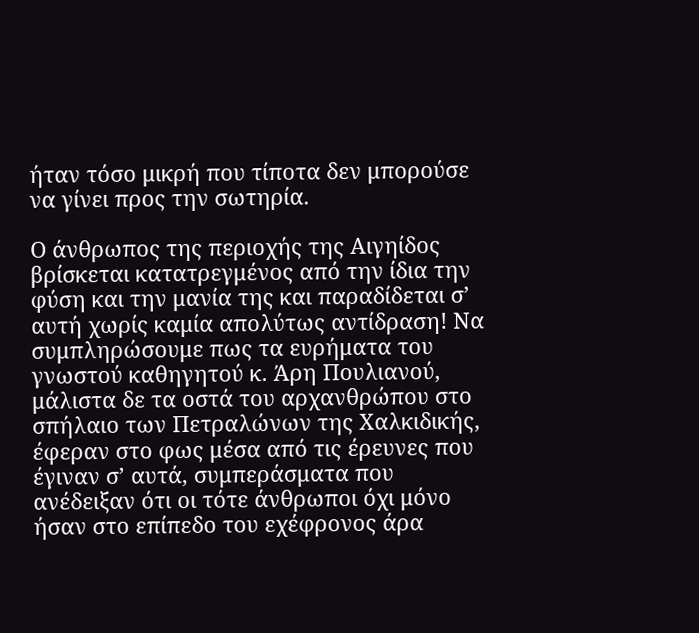ήταν τόσο μικρή που τίποτα δεν μπορούσε να γίνει προς την σωτηρία.

Ο άνθρωπος της περιοχής της Αιγηίδος βρίσκεται κατατρεγμένος από την ίδια την φύση και την μανία της και παραδίδεται σ’ αυτή χωρίς καμία απολύτως αντίδραση! Να συμπληρώσουμε πως τα ευρήματα του γνωστού καθηγητού κ. Άρη Πουλιανού, μάλιστα δε τα οστά του αρχανθρώπου στο σπήλαιο των Πετραλώνων της Χαλκιδικής, έφεραν στο φως μέσα από τις έρευνες που έγιναν σ’ αυτά, συμπεράσματα που ανέδειξαν ότι οι τότε άνθρωποι όχι μόνο ήσαν στο επίπεδο του εχέφρονος άρα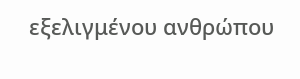εξελιγμένου ανθρώπου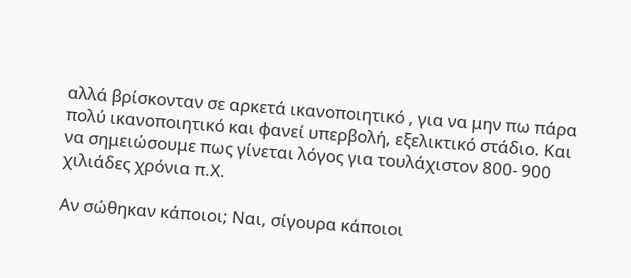αλλά βρίσκονταν σε αρκετά ικανοποιητικό , για να μην πω πάρα πολύ ικανοποιητικό και φανεί υπερβολή, εξελικτικό στάδιο. Και να σημειώσουμε πως γίνεται λόγος για τουλάχιστον 800- 900 χιλιάδες χρόνια π.Χ.

Αν σώθηκαν κάποιοι; Ναι, σίγουρα κάποιοι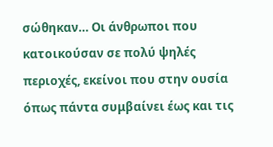σώθηκαν… Οι άνθρωποι που κατοικούσαν σε πολύ ψηλές περιοχές, εκείνοι που στην ουσία όπως πάντα συμβαίνει έως και τις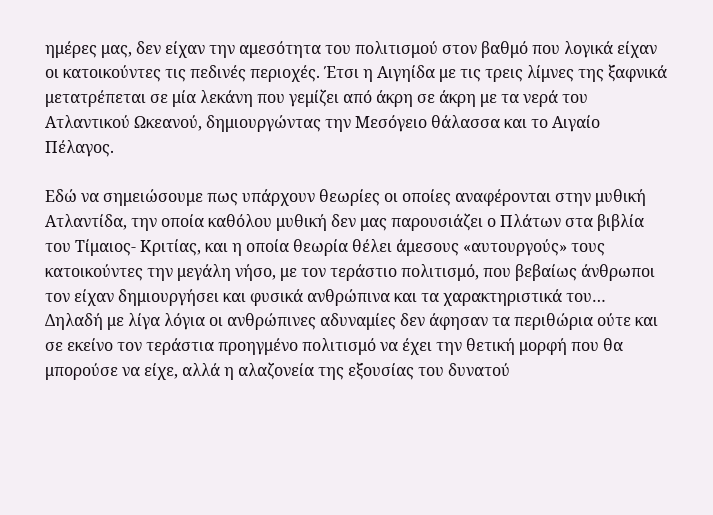ημέρες μας, δεν είχαν την αμεσότητα του πολιτισμού στον βαθμό που λογικά είχαν οι κατοικούντες τις πεδινές περιοχές. Έτσι η Αιγηίδα με τις τρεις λίμνες της ξαφνικά μετατρέπεται σε μία λεκάνη που γεμίζει από άκρη σε άκρη με τα νερά του Ατλαντικού Ωκεανού, δημιουργώντας την Μεσόγειο θάλασσα και το Αιγαίο Πέλαγος.

Εδώ να σημειώσουμε πως υπάρχουν θεωρίες οι οποίες αναφέρονται στην μυθική Ατλαντίδα, την οποία καθόλου μυθική δεν μας παρουσιάζει ο Πλάτων στα βιβλία του Τίμαιος- Κριτίας, και η οποία θεωρία θέλει άμεσους «αυτουργούς» τους κατοικούντες την μεγάλη νήσο, με τον τεράστιο πολιτισμό, που βεβαίως άνθρωποι τον είχαν δημιουργήσει και φυσικά ανθρώπινα και τα χαρακτηριστικά του… Δηλαδή με λίγα λόγια οι ανθρώπινες αδυναμίες δεν άφησαν τα περιθώρια ούτε και σε εκείνο τον τεράστια προηγμένο πολιτισμό να έχει την θετική μορφή που θα μπορούσε να είχε, αλλά η αλαζονεία της εξουσίας του δυνατού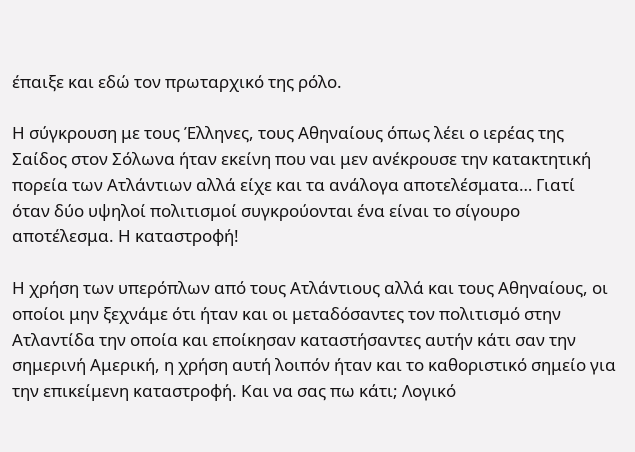έπαιξε και εδώ τον πρωταρχικό της ρόλο.

Η σύγκρουση με τους Έλληνες, τους Αθηναίους όπως λέει ο ιερέας της Σαίδος στον Σόλωνα ήταν εκείνη που ναι μεν ανέκρουσε την κατακτητική πορεία των Ατλάντιων αλλά είχε και τα ανάλογα αποτελέσματα… Γιατί όταν δύο υψηλοί πολιτισμοί συγκρούονται ένα είναι το σίγουρο αποτέλεσμα. Η καταστροφή!

Η χρήση των υπερόπλων από τους Ατλάντιους αλλά και τους Αθηναίους, οι οποίοι μην ξεχνάμε ότι ήταν και οι μεταδόσαντες τον πολιτισμό στην Ατλαντίδα την οποία και εποίκησαν καταστήσαντες αυτήν κάτι σαν την σημερινή Αμερική, η χρήση αυτή λοιπόν ήταν και το καθοριστικό σημείο για την επικείμενη καταστροφή. Και να σας πω κάτι; Λογικό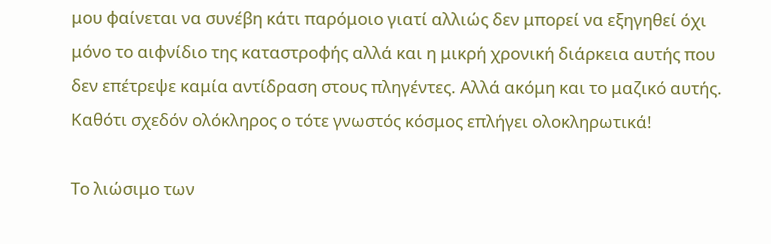μου φαίνεται να συνέβη κάτι παρόμοιο γιατί αλλιώς δεν μπορεί να εξηγηθεί όχι μόνο το αιφνίδιο της καταστροφής αλλά και η μικρή χρονική διάρκεια αυτής που δεν επέτρεψε καμία αντίδραση στους πληγέντες. Αλλά ακόμη και το μαζικό αυτής. Καθότι σχεδόν ολόκληρος ο τότε γνωστός κόσμος επλήγει ολοκληρωτικά!

Το λιώσιμο των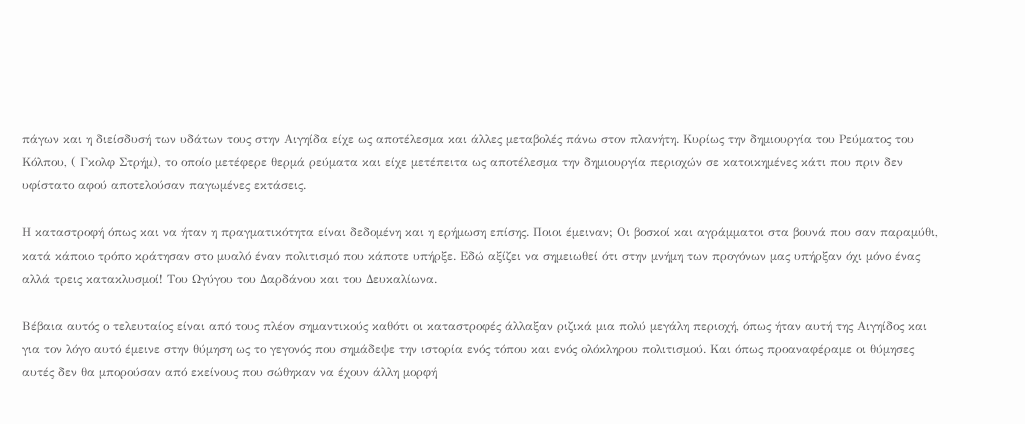πάγων και η διείσδυσή των υδάτων τους στην Αιγηίδα είχε ως αποτέλεσμα και άλλες μεταβολές πάνω στον πλανήτη. Κυρίως την δημιουργία του Ρεύματος του Κόλπου, ( Γκολφ Στρήμ), το οποίο μετέφερε θερμά ρεύματα και είχε μετέπειτα ως αποτέλεσμα την δημιουργία περιοχών σε κατοικημένες κάτι που πριν δεν υφίστατο αφού αποτελούσαν παγωμένες εκτάσεις.

Η καταστροφή όπως και να ήταν η πραγματικότητα είναι δεδομένη και η ερήμωση επίσης. Ποιοι έμειναν; Οι βοσκοί και αγράμματοι στα βουνά που σαν παραμύθι, κατά κάποιο τρόπο κράτησαν στο μυαλό έναν πολιτισμό που κάποτε υπήρξε. Εδώ αξίζει να σημειωθεί ότι στην μνήμη των προγόνων μας υπήρξαν όχι μόνο ένας αλλά τρεις κατακλυσμοί! Του Ωγύγου του Δαρδάνου και του Δευκαλίωνα.

Βέβαια αυτός ο τελευταίος είναι από τους πλέον σημαντικούς καθότι οι καταστροφές άλλαξαν ριζικά μια πολύ μεγάλη περιοχή, όπως ήταν αυτή της Αιγηίδος και για τον λόγο αυτό έμεινε στην θύμηση ως το γεγονός που σημάδεψε την ιστορία ενός τόπου και ενός ολόκληρου πολιτισμού. Και όπως προαναφέραμε οι θύμησες αυτές δεν θα μπορούσαν από εκείνους που σώθηκαν να έχουν άλλη μορφή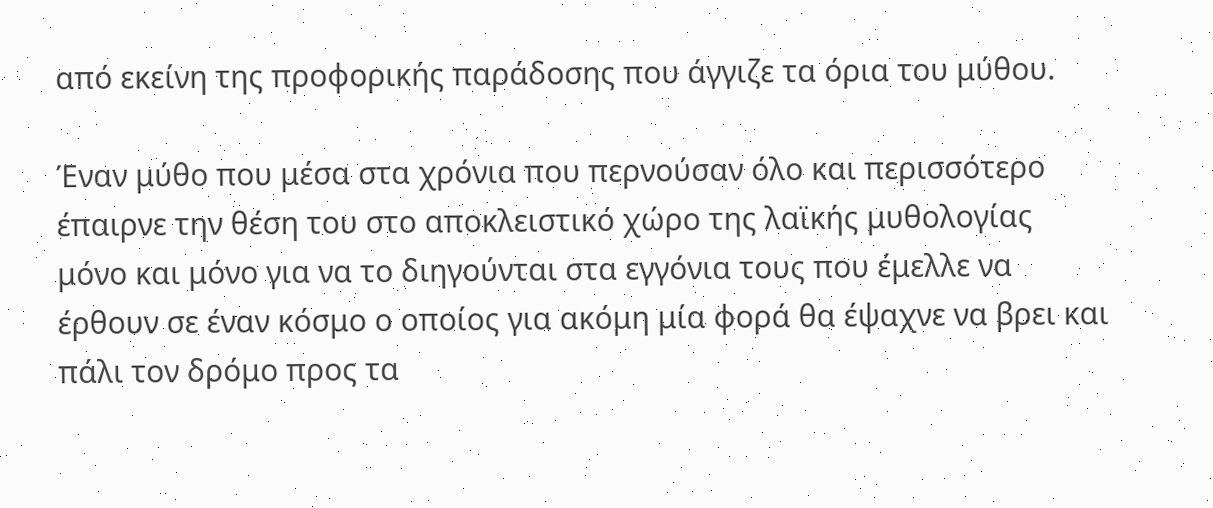από εκείνη της προφορικής παράδοσης που άγγιζε τα όρια του μύθου.

Έναν μύθο που μέσα στα χρόνια που περνούσαν όλο και περισσότερο έπαιρνε την θέση του στο αποκλειστικό χώρο της λαϊκής μυθολογίας μόνο και μόνο για να το διηγούνται στα εγγόνια τους που έμελλε να έρθουν σε έναν κόσμο ο οποίος για ακόμη μία φορά θα έψαχνε να βρει και πάλι τον δρόμο προς τα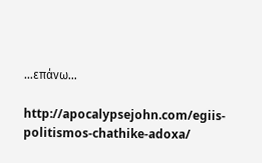…επάνω…

http://apocalypsejohn.com/egiis-politismos-chathike-adoxa/